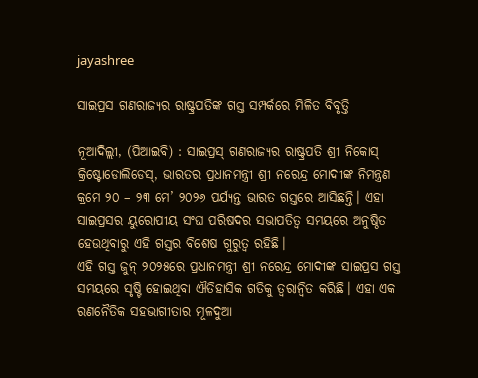jayashree

ସାଇପ୍ରସ ଗଣରାଜ୍ୟର ରାଷ୍ଟ୍ରପତିଙ୍କ ଗସ୍ତ ସମ୍ପର୍କରେ ମିଳିତ ବିବୃତ୍ତି

ନୂଆଦିଲ୍ଲୀ, (ପିଆଇବି) : ସାଇପ୍ରସ୍ ଗଣରାଜ୍ୟର ରାଷ୍ଟ୍ରପତି ଶ୍ରୀ ନିକୋସ୍ କ୍ରିଷ୍ଟୋଡୋଲିଡେସ୍, ଭାରତର ପ୍ରଧାନମନ୍ତ୍ରୀ ଶ୍ରୀ ନରେନ୍ଦ୍ର ମୋଦୀଙ୍କ ନିମନ୍ତ୍ରଣ କ୍ରମେ ୨୦ – ୨୩ ମେ’ ୨୦୨୬ ପର୍ଯ୍ୟନ୍ତ ଭାରତ ଗସ୍ତରେ ଆସିଛନ୍ତି। ଏହା ସାଇପ୍ରସର ୟୁରୋପୀୟ ସଂଘ ପରିଷଦର ସଭାପତିତ୍ୱ ସମୟରେ ଅନୁଷ୍ଠିତ ହେଉଥିବାରୁ ଏହି ଗସ୍ତର ବିଶେଷ ଗୁରୁତ୍ୱ ରହିଛି।
ଏହି ଗସ୍ତ ଜୁନ୍ ୨୦୨୫ରେ ପ୍ରଧାନମନ୍ତ୍ରୀ ଶ୍ରୀ ନରେନ୍ଦ୍ର ମୋଦୀଙ୍କ ସାଇପ୍ରସ ଗସ୍ତ ସମୟରେ ସୃଷ୍ଟି ହୋଇଥିବା ଐତିହାସିକ ଗତିକୁ ତ୍ଵରାନ୍ଵିତ କରିଛି। ଏହା ଏକ ରଣନୈତିକ ସହଭାଗୀତାର ମୂଳଦୁଆ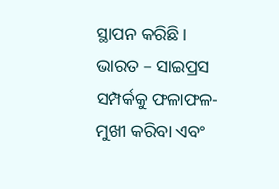ସ୍ଥାପନ କରିଛି। ଭାରତ – ସାଇପ୍ରସ ସମ୍ପର୍କକୁ ଫଳାଫଳ-ମୁଖୀ କରିବା ଏବଂ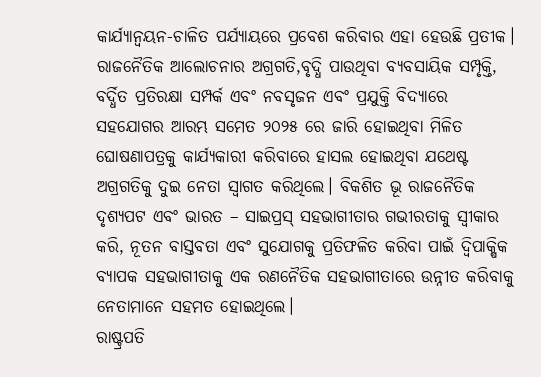କାର୍ଯ୍ୟାନ୍ୱୟନ-ଚାଳିତ ପର୍ଯ୍ୟାୟରେ ପ୍ରବେଶ କରିବାର ଏହା ହେଉଛି ପ୍ରତୀକ।
ରାଜନୈତିକ ଆଲୋଚନାର ଅଗ୍ରଗତି,ବୃଦ୍ଧି ପାଉଥିବା ବ୍ୟବସାୟିକ ସମ୍ପୃକ୍ତି, ବର୍ଦ୍ଧିତ ପ୍ରତିରକ୍ଷା ସମ୍ପର୍କ ଏବଂ ନବସୃଜନ ଏବଂ ପ୍ରଯୁକ୍ତି ବିଦ୍ୟାରେ ସହଯୋଗର ଆରମ୍ଭ ସମେତ ୨୦୨୫ ରେ ଜାରି ହୋଇଥିବା ମିଳିତ ଘୋଷଣାପତ୍ରକୁ କାର୍ଯ୍ୟକାରୀ କରିବାରେ ହାସଲ ହୋଇଥିବା ଯଥେଷ୍ଟ ଅଗ୍ରଗତିକୁ ଦୁଇ ନେତା ସ୍ୱାଗତ କରିଥିଲେ। ବିକଶିତ ଭୂ ରାଜନୈତିକ ଦୃଶ୍ୟପଟ ଏବଂ ଭାରତ – ସାଇପ୍ରସ୍ ସହଭାଗୀତାର ଗଭୀରତାକୁ ସ୍ୱୀକାର କରି, ନୂତନ ବାସ୍ତବତା ଏବଂ ସୁଯୋଗକୁ ପ୍ରତିଫଳିତ କରିବା ପାଇଁ ଦ୍ୱିପାକ୍ଷିକ ବ୍ୟାପକ ସହଭାଗୀତାକୁ ଏକ ରଣନୈତିକ ସହଭାଗୀତାରେ ଉନ୍ନୀତ କରିବାକୁ ନେତାମାନେ ସହମତ ହୋଇଥିଲେ।
ରାଷ୍ଟ୍ରପତି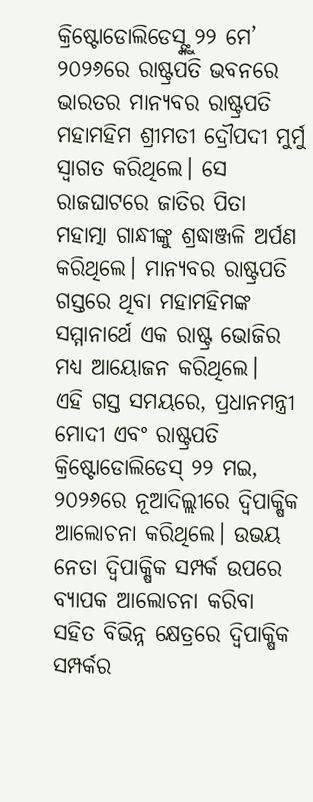କ୍ରିଷ୍ଟୋଡୋଲିଡେସ୍ଙ୍କୁ ୨୨ ମେ’ ୨୦୨୬ରେ ରାଷ୍ଟ୍ରପତି ଭବନରେ ଭାରତର ମାନ୍ୟବର ରାଷ୍ଟ୍ରପତି ମହାମହିମ ଶ୍ରୀମତୀ ଦ୍ରୌପଦୀ ମୁର୍ମୁ ସ୍ୱାଗତ କରିଥିଲେ। ସେ ରାଜଘାଟରେ ଜାତିର ପିତା ମହାତ୍ମା ଗାନ୍ଧୀଙ୍କୁ ଶ୍ରଦ୍ଧାଞ୍ଜଳି ଅର୍ପଣ କରିଥିଲେ। ମାନ୍ୟବର ରାଷ୍ଟ୍ରପତି ଗସ୍ତରେ ଥିବା ମହାମହିମଙ୍କ ସମ୍ମାନାର୍ଥେ ଏକ ରାଷ୍ଟ୍ର ଭୋଜିର ମଧ୍ୟ ଆୟୋଜନ କରିଥିଲେ।
ଏହି ଗସ୍ତ ସମୟରେ, ପ୍ରଧାନମନ୍ତ୍ରୀ ମୋଦୀ ଏବଂ ରାଷ୍ଟ୍ରପତି କ୍ରିଷ୍ଟୋଡୋଲିଡେସ୍ ୨୨ ମଇ, ୨୦୨୬ରେ ନୂଆଦିଲ୍ଲୀରେ ଦ୍ୱିପାକ୍ଷିକ ଆଲୋଚନା କରିଥିଲେ। ଉଭୟ ନେତା ଦ୍ୱିପାକ୍ଷିକ ସମ୍ପର୍କ ଉପରେ ବ୍ୟାପକ ଆଲୋଚନା କରିବା ସହିତ ବିଭିନ୍ନ କ୍ଷେତ୍ରରେ ଦ୍ୱିପାକ୍ଷିକ ସମ୍ପର୍କର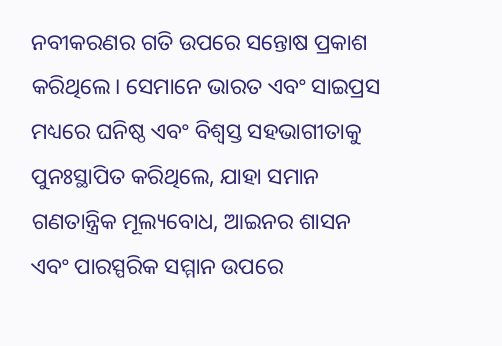ନବୀକରଣର ଗତି ଉପରେ ସନ୍ତୋଷ ପ୍ରକାଶ କରିଥିଲେ। ସେମାନେ ଭାରତ ଏବଂ ସାଇପ୍ରସ ମଧ୍ୟରେ ଘନିଷ୍ଠ ଏବଂ ବିଶ୍ୱସ୍ତ ସହଭାଗୀତାକୁ ପୁନଃସ୍ଥାପିତ କରିଥିଲେ, ଯାହା ସମାନ ଗଣତାନ୍ତ୍ରିକ ମୂଲ୍ୟବୋଧ, ଆଇନର ଶାସନ ଏବଂ ପାରସ୍ପରିକ ସମ୍ମାନ ଉପରେ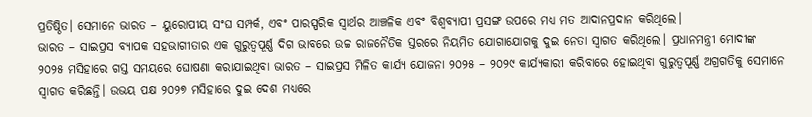ପ୍ରତିଷ୍ଠିତ। ସେମାନେ ଭାରତ – ୟୁରୋପୀୟ ସଂଘ ସମ୍ପର୍କ, ଏବଂ ପାରସ୍ପରିକ ସ୍ୱାର୍ଥର ଆଞ୍ଚଳିକ ଏବଂ ବିଶ୍ୱବ୍ୟାପୀ ପ୍ରସଙ୍ଗ ଉପରେ ମଧ୍ୟ ମତ ଆଦାନପ୍ରଦାନ କରିଥିଲେ।
ଭାରତ – ସାଇପ୍ରସ ବ୍ୟାପକ ସହଭାଗୀତାର ଏକ ଗୁରୁତ୍ୱପୂର୍ଣ୍ଣ ଦିଗ ଭାବରେ ଉଚ୍ଚ ରାଜନୈତିକ ସ୍ତରରେ ନିୟମିତ ଯୋଗାଯୋଗକୁ ଦୁଇ ନେତା ସ୍ୱାଗତ କରିଥିଲେ। ପ୍ରଧାନମନ୍ତ୍ରୀ ମୋଦୀଙ୍କ ୨୦୨୫ ମସିହାରେ ଗସ୍ତ ସମୟରେ ଘୋଷଣା କରାଯାଇଥିବା ଭାରତ – ସାଇପ୍ରସ ମିଳିତ କାର୍ଯ୍ୟ ଯୋଜନା ୨୦୨୫ – ୨୦୨୯ କାର୍ଯ୍ୟକାରୀ କରିବାରେ ହୋଇଥିବା ଗୁରୁତ୍ୱପୂର୍ଣ୍ଣ ଅଗ୍ରଗତିକୁ ସେମାନେ ସ୍ୱାଗତ କରିଛନ୍ତି। ଉଭୟ ପକ୍ଷ ୨୦୨୭ ମସିହାରେ ଦୁଇ ଦେଶ ମଧ୍ୟରେ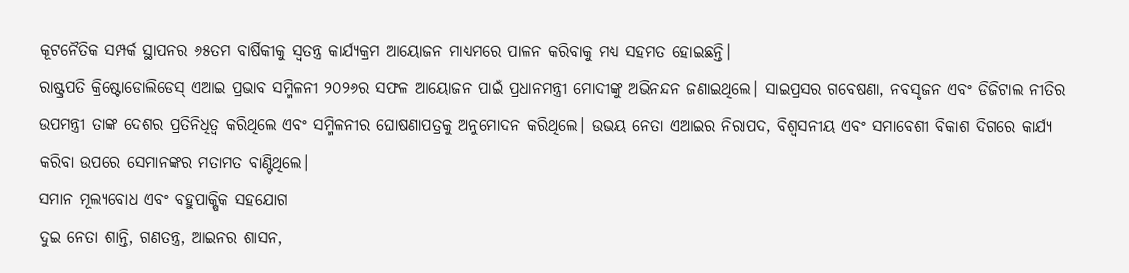କୂଟନୈତିକ ସମ୍ପର୍କ ସ୍ଥାପନର ୬୫ତମ ବାର୍ଷିକୀକୁ ସ୍ୱତନ୍ତ୍ର କାର୍ଯ୍ୟକ୍ରମ ଆୟୋଜନ ମାଧ୍ୟମରେ ପାଳନ କରିବାକୁ ମଧ୍ୟ ସହମତ ହୋଇଛନ୍ତି।
ରାଷ୍ଟ୍ରପତି କ୍ରିଷ୍ଟୋଡୋଲିଡେସ୍ ଏଆଇ ପ୍ରଭାବ ସମ୍ମିଳନୀ ୨୦୨୬ର ସଫଳ ଆୟୋଜନ ପାଇଁ ପ୍ରଧାନମନ୍ତ୍ରୀ ମୋଦୀଙ୍କୁ ଅଭିନନ୍ଦନ ଜଣାଇଥିଲେ। ସାଇପ୍ରସର ଗବେଷଣା, ନବସୃଜନ ଏବଂ ଡିଜିଟାଲ ନୀତିର ଉପମନ୍ତ୍ରୀ ତାଙ୍କ ଦେଶର ପ୍ରତିନିଧିତ୍ୱ କରିଥିଲେ ଏବଂ ସମ୍ମିଳନୀର ଘୋଷଣାପତ୍ରକୁ ଅନୁମୋଦନ କରିଥିଲେ। ଉଭୟ ନେତା ଏଆଇର ନିରାପଦ, ବିଶ୍ୱସନୀୟ ଏବଂ ସମାବେଶୀ ବିକାଶ ଦିଗରେ କାର୍ଯ୍ୟ କରିବା ଉପରେ ସେମାନଙ୍କର ମତାମତ ବାଣ୍ଟିଥିଲେ।
ସମାନ ମୂଲ୍ୟବୋଧ ଏବଂ ବହୁପାକ୍ଷିକ ସହଯୋଗ
ଦୁଇ ନେତା ଶାନ୍ତି, ଗଣତନ୍ତ୍ର, ଆଇନର ଶାସନ,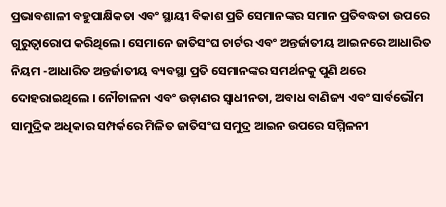ପ୍ରଭାବଶାଳୀ ବହୁପାକ୍ଷିକତା ଏବଂ ସ୍ଥାୟୀ ବିକାଶ ପ୍ରତି ସେମାନଙ୍କର ସମାନ ପ୍ରତିବଦ୍ଧତା ଉପରେ ଗୁରୁତ୍ୱାରୋପ କରିଥିଲେ। ସେମାନେ ଜାତିସଂଘ ଚାର୍ଟର ଏବଂ ଅନ୍ତର୍ଜାତୀୟ ଆଇନରେ ଆଧାରିତ ନିୟମ -ଆଧାରିତ ଅନ୍ତର୍ଜାତୀୟ ବ୍ୟବସ୍ଥା ପ୍ରତି ସେମାନଙ୍କର ସମର୍ଥନକୁ ପୁଣି ଥରେ ଦୋହରାଇଥିଲେ । ନୌଚାଳନା ଏବଂ ଉଡ଼ାଣର ସ୍ୱାଧୀନତା, ଅବାଧ ବାଣିଜ୍ୟ ଏବଂ ସାର୍ବଭୌମ ସାମୁଦ୍ରିକ ଅଧିକାର ସମ୍ପର୍କରେ ମିଳିତ ଜାତିସଂଘ ସମୁଦ୍ର ଆଇନ ଉପରେ ସମ୍ମିଳନୀ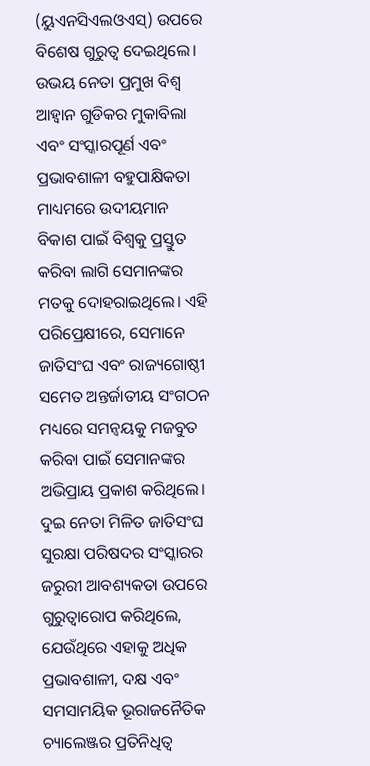(ୟୁଏନସିଏଲଓଏସ୍) ଉପରେ ବିଶେଷ ଗୁରୁତ୍ୱ ଦେଇଥିଲେ।
ଉଭୟ ନେତା ପ୍ରମୁଖ ବିଶ୍ୱ ଆହ୍ଵାନ ଗୁଡିକର ମୁକାବିଲା ଏବଂ ସଂସ୍କାରପୂର୍ଣ ଏବଂ ପ୍ରଭାବଶାଳୀ ବହୁପାକ୍ଷିକତା ମାଧ୍ୟମରେ ଉଦୀୟମାନ ବିକାଶ ପାଇଁ ବିଶ୍ୱକୁ ପ୍ରସ୍ତୁତ କରିବା ଲାଗି ସେମାନଙ୍କର ମତକୁ ଦୋହରାଇଥିଲେ। ଏହି ପରିପ୍ରେକ୍ଷୀରେ, ସେମାନେ ଜାତିସଂଘ ଏବଂ ରାଜ୍ୟଗୋଷ୍ଠୀ ସମେତ ଅନ୍ତର୍ଜାତୀୟ ସଂଗଠନ ମଧ୍ୟରେ ସମନ୍ୱୟକୁ ମଜବୁତ କରିବା ପାଇଁ ସେମାନଙ୍କର ଅଭିପ୍ରାୟ ପ୍ରକାଶ କରିଥିଲେ।
ଦୁଇ ନେତା ମିଳିତ ଜାତିସଂଘ ସୁରକ୍ଷା ପରିଷଦର ସଂସ୍କାରର ଜରୁରୀ ଆବଶ୍ୟକତା ଉପରେ ଗୁରୁତ୍ୱାରୋପ କରିଥିଲେ, ଯେଉଁଥିରେ ଏହାକୁ ଅଧିକ ପ୍ରଭାବଶାଳୀ, ଦକ୍ଷ ଏବଂ ସମସାମୟିକ ଭୂରାଜନୈତିକ ଚ୍ୟାଲେଞ୍ଜର ପ୍ରତିନିଧିତ୍ୱ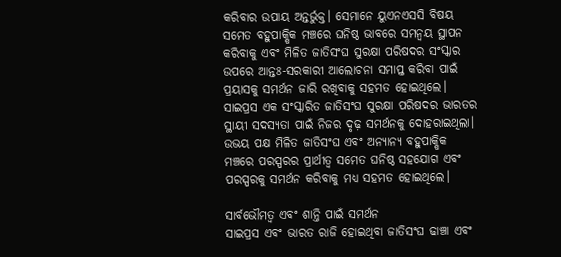କରିବାର ଉପାୟ ଅନ୍ତର୍ଭୁକ୍ତ। ସେମାନେ ୟୁଏନଏସସି ବିଷୟ ସମେତ ବହୁପାକ୍ଷିକ ମଞ୍ଚରେ ଘନିଷ୍ଠ ଭାବରେ ସମନ୍ୱୟ ସ୍ଥାପନ କରିବାକୁ ଏବଂ ମିଳିତ ଜାତିସଂଘ ସୁରକ୍ଷା ପରିଷଦର ସଂସ୍କାର ଉପରେ ଆନ୍ତଃ-ସରକାରୀ ଆଲୋଚନା ସମାପ୍ତ କରିବା ପାଇଁ ପ୍ରୟାସକୁ ସମର୍ଥନ ଜାରି ରଖିବାକୁ ସହମତ ହୋଇଥିଲେ। ସାଇପ୍ରସ ଏକ ସଂସ୍କାରିତ ଜାତିସଂଘ ସୁରକ୍ଷା ପରିଷଦର ଭାରତର ସ୍ଥାୟୀ ସଦସ୍ୟତା ପାଇଁ ନିଜର ଦୃଢ଼ ସମର୍ଥନକୁ ଦୋହରାଇଥିଲା। ଉଭୟ ପକ୍ଷ ମିଳିତ ଜାତିସଂଘ ଏବଂ ଅନ୍ୟାନ୍ୟ ବହୁପାକ୍ଷିକ ମଞ୍ଚରେ ପରସ୍ପରର ପ୍ରାର୍ଥୀତ୍ୱ ସମେତ ଘନିଷ୍ଠ ସହଯୋଗ ଏବଂ ପରସ୍ପରକୁ ସମର୍ଥନ କରିବାକୁ ମଧ୍ୟ ସହମତ ହୋଇଥିଲେ।

ସାର୍ବଭୌମତ୍ୱ ଏବଂ ଶାନ୍ତି ପାଇଁ ସମର୍ଥନ
ସାଇପ୍ରସ ଏବଂ ଭାରତ ରାଜି ହୋଇଥିବା ଜାତିସଂଘ ଢାଞ୍ଚା ଏବଂ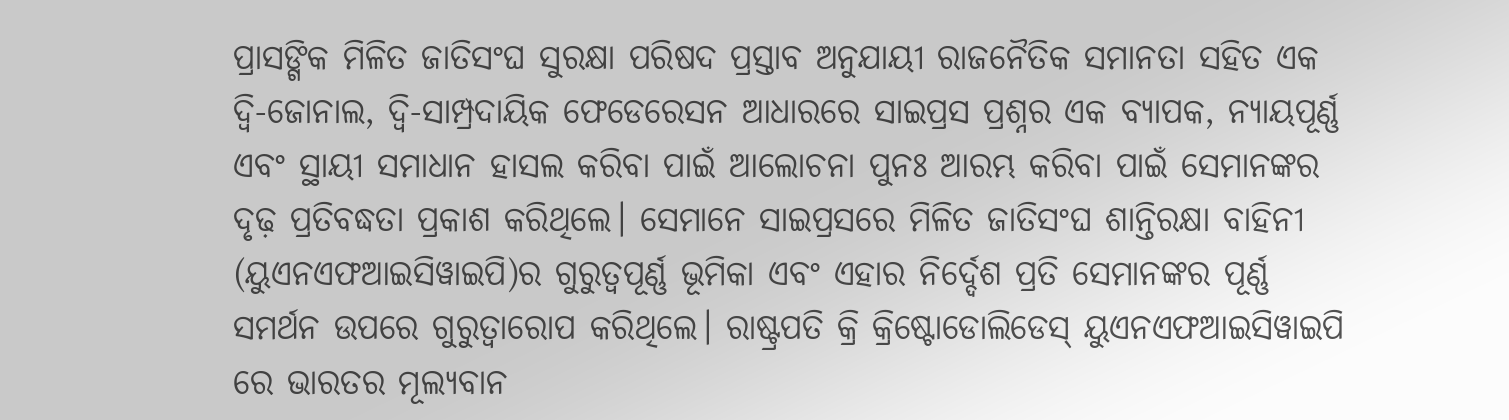ପ୍ରାସଙ୍ଗିକ ମିଳିତ ଜାତିସଂଘ ସୁରକ୍ଷା ପରିଷଦ ପ୍ରସ୍ତାବ ଅନୁଯାୟୀ ରାଜନୈତିକ ସମାନତା ସହିତ ଏକ ଦ୍ୱି-ଜୋନାଲ, ଦ୍ୱି-ସାମ୍ପ୍ରଦାୟିକ ଫେଡେରେସନ ଆଧାରରେ ସାଇପ୍ରସ ପ୍ରଶ୍ନର ଏକ ବ୍ୟାପକ, ନ୍ୟାୟପୂର୍ଣ୍ଣ ଏବଂ ସ୍ଥାୟୀ ସମାଧାନ ହାସଲ କରିବା ପାଇଁ ଆଲୋଚନା ପୁନଃ ଆରମ୍ଭ କରିବା ପାଇଁ ସେମାନଙ୍କର ଦୃଢ଼ ପ୍ରତିବଦ୍ଧତା ପ୍ରକାଶ କରିଥିଲେ। ସେମାନେ ସାଇପ୍ରସରେ ମିଳିତ ଜାତିସଂଘ ଶାନ୍ତିରକ୍ଷା ବାହିନୀ (ୟୁଏନଏଫଆଇସିୱାଇପି)ର ଗୁରୁତ୍ୱପୂର୍ଣ୍ଣ ଭୂମିକା ଏବଂ ଏହାର ନିର୍ଦ୍ଦେଶ ପ୍ରତି ସେମାନଙ୍କର ପୂର୍ଣ୍ଣ ସମର୍ଥନ ଉପରେ ଗୁରୁତ୍ୱାରୋପ କରିଥିଲେ। ରାଷ୍ଟ୍ରପତି କ୍ରି କ୍ରିଷ୍ଟୋଡୋଲିଡେସ୍ ୟୁଏନଏଫଆଇସିୱାଇପି ରେ ଭାରତର ମୂଲ୍ୟବାନ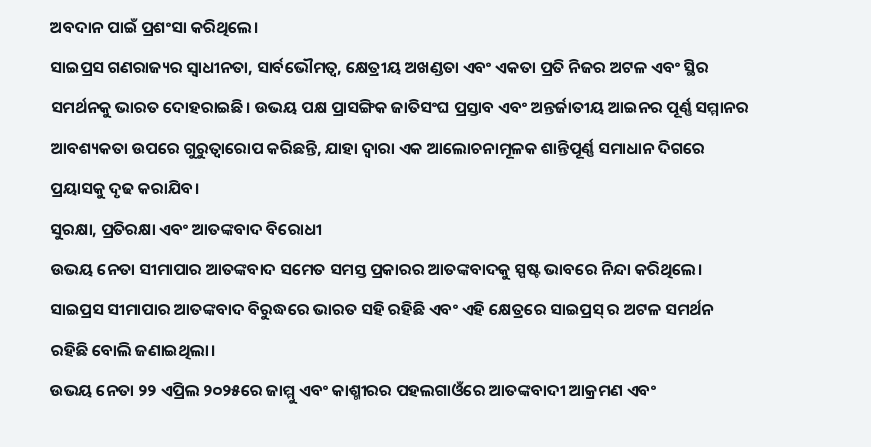ଅବଦାନ ପାଇଁ ପ୍ରଶଂସା କରିଥିଲେ।
ସାଇପ୍ରସ ଗଣରାଜ୍ୟର ସ୍ୱାଧୀନତା, ସାର୍ବଭୌମତ୍ୱ, କ୍ଷେତ୍ରୀୟ ଅଖଣ୍ଡତା ଏବଂ ଏକତା ପ୍ରତି ନିଜର ଅଟଳ ଏବଂ ସ୍ଥିର ସମର୍ଥନକୁ ଭାରତ ଦୋହରାଇଛି। ଉଭୟ ପକ୍ଷ ପ୍ରାସଙ୍ଗିକ ଜାତିସଂଘ ପ୍ରସ୍ତାବ ଏବଂ ଅନ୍ତର୍ଜାତୀୟ ଆଇନର ପୂର୍ଣ୍ଣ ସମ୍ମାନର ଆବଶ୍ୟକତା ଉପରେ ଗୁରୁତ୍ୱାରୋପ କରିଛନ୍ତି, ଯାହା ଦ୍ଵାରା ଏକ ଆଲୋଚନାମୂଳକ ଶାନ୍ତିପୂର୍ଣ୍ଣ ସମାଧାନ ଦିଗରେ ପ୍ରୟାସକୁ ଦୃଢ କରାଯିବ।
ସୁରକ୍ଷା, ପ୍ରତିରକ୍ଷା ଏବଂ ଆତଙ୍କବାଦ ବିରୋଧୀ
ଉଭୟ ନେତା ସୀମାପାର ଆତଙ୍କବାଦ ସମେତ ସମସ୍ତ ପ୍ରକାରର ଆତଙ୍କବାଦକୁ ସ୍ପଷ୍ଟ ଭାବରେ ନିନ୍ଦା କରିଥିଲେ। ସାଇପ୍ରସ ସୀମାପାର ଆତଙ୍କବାଦ ବିରୁଦ୍ଧରେ ଭାରତ ସହି ରହିଛି ଏବଂ ଏହି କ୍ଷେତ୍ରରେ ସାଇପ୍ରସ୍ ର ଅଟଳ ସମର୍ଥନ ରହିଛି ବୋଲି ଜଣାଇଥିଲା।
ଉଭୟ ନେତା ୨୨ ଏପ୍ରିଲ ୨୦୨୫ରେ ଜାମ୍ମୁ ଏବଂ କାଶ୍ମୀରର ପହଲଗାଓଁରେ ଆତଙ୍କବାଦୀ ଆକ୍ରମଣ ଏବଂ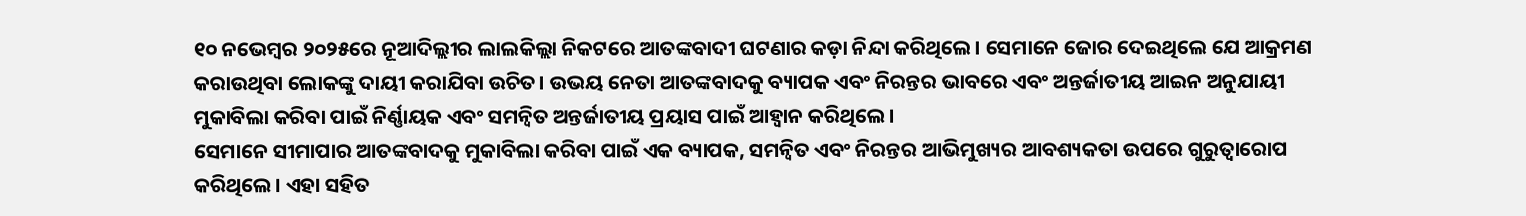୧୦ ନଭେମ୍ବର ୨୦୨୫ରେ ନୂଆଦିଲ୍ଲୀର ଲାଲକିଲ୍ଲା ନିକଟରେ ଆତଙ୍କବାଦୀ ଘଟଣାର କଡ଼ା ନିନ୍ଦା କରିଥିଲେ। ସେମାନେ ଜୋର ଦେଇଥିଲେ ଯେ ଆକ୍ରମଣ କରାଉଥିବା ଲୋକଙ୍କୁ ଦାୟୀ କରାଯିବା ଉଚିତ। ଉଭୟ ନେତା ଆତଙ୍କବାଦକୁ ବ୍ୟାପକ ଏବଂ ନିରନ୍ତର ଭାବରେ ଏବଂ ଅନ୍ତର୍ଜାତୀୟ ଆଇନ ଅନୁଯାୟୀ ମୁକାବିଲା କରିବା ପାଇଁ ନିର୍ଣ୍ଣାୟକ ଏବଂ ସମନ୍ୱିତ ଅନ୍ତର୍ଜାତୀୟ ପ୍ରୟାସ ପାଇଁ ଆହ୍ୱାନ କରିଥିଲେ।
ସେମାନେ ସୀମାପାର ଆତଙ୍କବାଦକୁ ମୁକାବିଲା କରିବା ପାଇଁ ଏକ ବ୍ୟାପକ, ସମନ୍ୱିତ ଏବଂ ନିରନ୍ତର ଆଭିମୁଖ୍ୟର ଆବଶ୍ୟକତା ଉପରେ ଗୁରୁତ୍ୱାରୋପ କରିଥିଲେ। ଏହା ସହିତ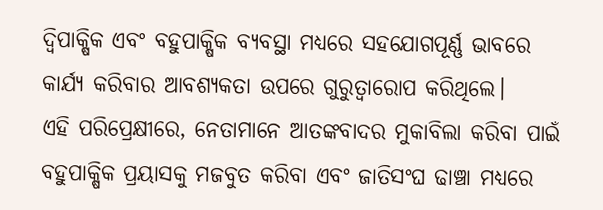ଦ୍ୱିପାକ୍ଷିକ ଏବଂ ବହୁପାକ୍ଷିକ ବ୍ୟବସ୍ଥା ମଧ୍ୟରେ ସହଯୋଗପୂର୍ଣ୍ଣ ଭାବରେ କାର୍ଯ୍ୟ କରିବାର ଆବଶ୍ୟକତା ଉପରେ ଗୁରୁତ୍ୱାରୋପ କରିଥିଲେ।
ଏହି ପରିପ୍ରେକ୍ଷୀରେ, ନେତାମାନେ ଆତଙ୍କବାଦର ମୁକାବିଲା କରିବା ପାଇଁ ବହୁପାକ୍ଷିକ ପ୍ରୟାସକୁ ମଜବୁତ କରିବା ଏବଂ ଜାତିସଂଘ ଢାଞ୍ଚା ମଧ୍ୟରେ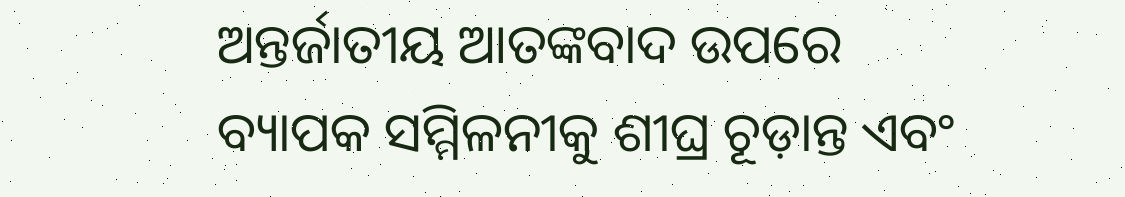ଅନ୍ତର୍ଜାତୀୟ ଆତଙ୍କବାଦ ଉପରେ ବ୍ୟାପକ ସମ୍ମିଳନୀକୁ ଶୀଘ୍ର ଚୂଡ଼ାନ୍ତ ଏବଂ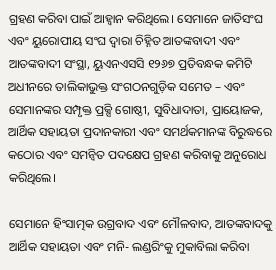ଗ୍ରହଣ କରିବା ପାଇଁ ଆହ୍ୱାନ କରିଥିଲେ। ସେମାନେ ଜାତିସଂଘ ଏବଂ ୟୁରୋପୀୟ ସଂଘ ଦ୍ୱାରା ଚିହ୍ନିତ ଆତଙ୍କବାଦୀ ଏବଂ ଆତଙ୍କବାଦୀ ସଂସ୍ଥା, ୟୁଏନଏସସି ୧୨୬୭ ପ୍ରତିବନ୍ଧକ କମିଟି ଅଧୀନରେ ତାଲିକାଭୁକ୍ତ ସଂଗଠନଗୁଡ଼ିକ ସମେତ – ଏବଂ ସେମାନଙ୍କର ସମ୍ପୃକ୍ତ ପ୍ରକ୍ସି ଗୋଷ୍ଠୀ, ସୁବିଧାଦାତା, ପ୍ରାୟୋଜକ, ଆର୍ଥିକ ସହାୟତା ପ୍ରଦାନକାରୀ ଏବଂ ସମର୍ଥକମାନଙ୍କ ବିରୁଦ୍ଧରେ କଠୋର ଏବଂ ସମନ୍ୱିତ ପଦକ୍ଷେପ ଗ୍ରହଣ କରିବାକୁ ଅନୁରୋଧ କରିଥିଲେ।

ସେମାନେ ହିଂସାତ୍ମକ ଉଗ୍ରବାଦ ଏବଂ ମୌଳବାଦ, ଆତଙ୍କବାଦକୁ ଆର୍ଥିକ ସହାୟତା ଏବଂ ମନି- ଲଣ୍ଡରିଂକୁ ମୁକାବିଲା କରିବା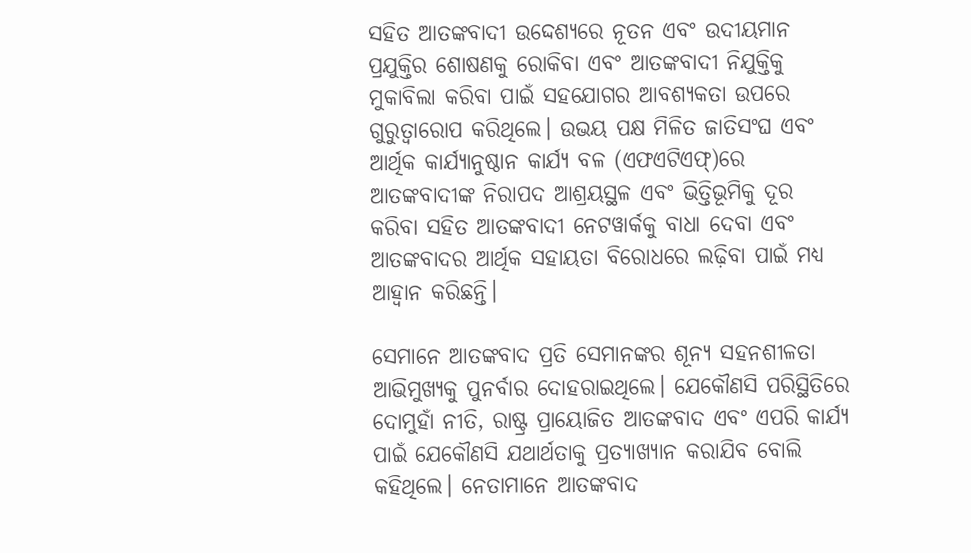ସହିତ ଆତଙ୍କବାଦୀ ଉଦ୍ଦେଶ୍ୟରେ ନୂତନ ଏବଂ ଉଦୀୟମାନ ପ୍ରଯୁକ୍ତିର ଶୋଷଣକୁ ରୋକିବା ଏବଂ ଆତଙ୍କବାଦୀ ନିଯୁକ୍ତିକୁ ମୁକାବିଲା କରିବା ପାଇଁ ସହଯୋଗର ଆବଶ୍ୟକତା ଉପରେ ଗୁରୁତ୍ୱାରୋପ କରିଥିଲେ। ଉଭୟ ପକ୍ଷ ମିଳିତ ଜାତିସଂଘ ଏବଂ ଆର୍ଥିକ କାର୍ଯ୍ୟାନୁଷ୍ଠାନ କାର୍ଯ୍ୟ ବଳ (ଏଫଏଟିଏଫ୍)ରେ ଆତଙ୍କବାଦୀଙ୍କ ନିରାପଦ ଆଶ୍ରୟସ୍ଥଳ ଏବଂ ଭିତ୍ତିଭୂମିକୁ ଦୂର କରିବା ସହିତ ଆତଙ୍କବାଦୀ ନେଟୱାର୍କକୁ ବାଧା ଦେବା ଏବଂ ଆତଙ୍କବାଦର ଆର୍ଥିକ ସହାୟତା ବିରୋଧରେ ଲଢ଼ିବା ପାଇଁ ମଧ୍ୟ ଆହ୍ୱାନ କରିଛନ୍ତି।

ସେମାନେ ଆତଙ୍କବାଦ ପ୍ରତି ସେମାନଙ୍କର ଶୂନ୍ୟ ସହନଶୀଳତା ଆଭିମୁଖ୍ୟକୁ ପୁନର୍ବାର ଦୋହରାଇଥିଲେ। ଯେକୌଣସି ପରିସ୍ଥିତିରେ ଦୋମୁହାଁ ନୀତି, ରାଷ୍ଟ୍ର ପ୍ରାୟୋଜିତ ଆତଙ୍କବାଦ ଏବଂ ଏପରି କାର୍ଯ୍ୟ ପାଇଁ ଯେକୌଣସି ଯଥାର୍ଥତାକୁ ପ୍ରତ୍ୟାଖ୍ୟାନ କରାଯିବ ବୋଲି କହିଥିଲେ। ନେତାମାନେ ଆତଙ୍କବାଦ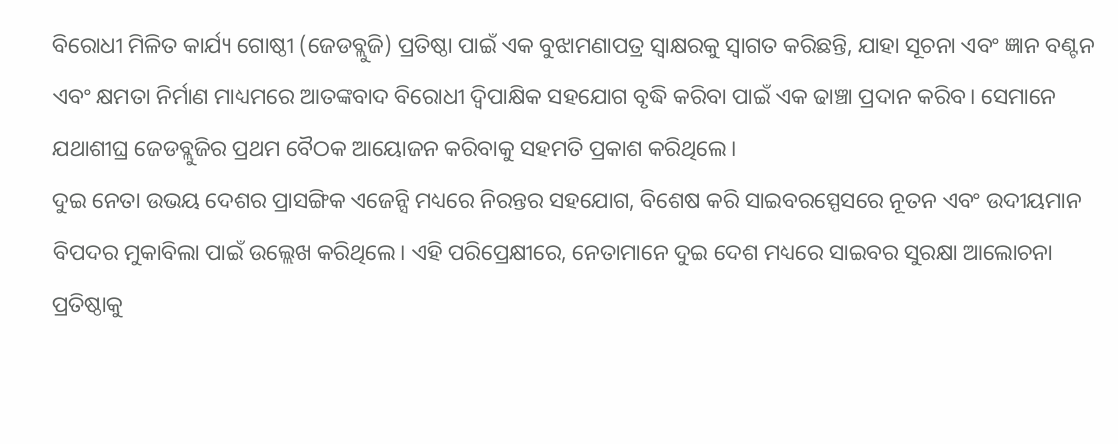ବିରୋଧୀ ମିଳିତ କାର୍ଯ୍ୟ ଗୋଷ୍ଠୀ (ଜେଡବ୍ଲୁଜି) ପ୍ରତିଷ୍ଠା ପାଇଁ ଏକ ବୁଝାମଣାପତ୍ର ସ୍ୱାକ୍ଷରକୁ ସ୍ୱାଗତ କରିଛନ୍ତି, ଯାହା ସୂଚନା ଏବଂ ଜ୍ଞାନ ବଣ୍ଟନ ଏବଂ କ୍ଷମତା ନିର୍ମାଣ ମାଧ୍ୟମରେ ଆତଙ୍କବାଦ ବିରୋଧୀ ଦ୍ୱିପାକ୍ଷିକ ସହଯୋଗ ବୃଦ୍ଧି କରିବା ପାଇଁ ଏକ ଢାଞ୍ଚା ପ୍ରଦାନ କରିବ। ସେମାନେ ଯଥାଶୀଘ୍ର ଜେଡବ୍ଲୁଜିର ପ୍ରଥମ ବୈଠକ ଆୟୋଜନ କରିବାକୁ ସହମତି ପ୍ରକାଶ କରିଥିଲେ।
ଦୁଇ ନେତା ଉଭୟ ଦେଶର ପ୍ରାସଙ୍ଗିକ ଏଜେନ୍ସି ମଧ୍ୟରେ ନିରନ୍ତର ସହଯୋଗ, ବିଶେଷ କରି ସାଇବରସ୍ପେସରେ ନୂତନ ଏବଂ ଉଦୀୟମାନ ବିପଦର ମୁକାବିଲା ପାଇଁ ଉଲ୍ଲେଖ କରିଥିଲେ। ଏହି ପରିପ୍ରେକ୍ଷୀରେ, ନେତାମାନେ ଦୁଇ ଦେଶ ମଧ୍ୟରେ ସାଇବର ସୁରକ୍ଷା ଆଲୋଚନା ପ୍ରତିଷ୍ଠାକୁ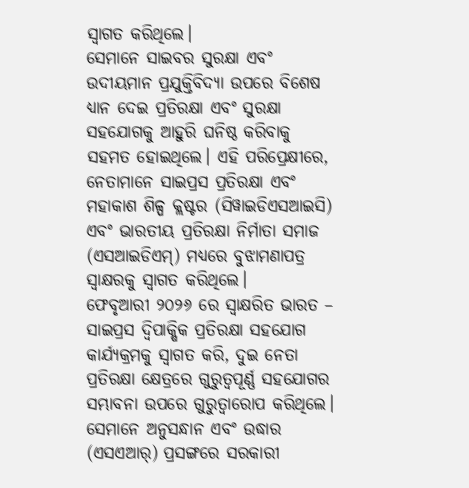ସ୍ୱାଗତ କରିଥିଲେ।
ସେମାନେ ସାଇବର ସୁରକ୍ଷା ଏବଂ ଉଦୀୟମାନ ପ୍ରଯୁକ୍ତିବିଦ୍ୟା ଉପରେ ବିଶେଷ ଧ୍ୟାନ ଦେଇ ପ୍ରତିରକ୍ଷା ଏବଂ ସୁରକ୍ଷା ସହଯୋଗକୁ ଆହୁରି ଘନିଷ୍ଠ କରିବାକୁ ସହମତ ହୋଇଥିଲେ। ଏହି ପରିପ୍ରେକ୍ଷୀରେ, ନେତାମାନେ ସାଇପ୍ରସ ପ୍ରତିରକ୍ଷା ଏବଂ ମହାକାଶ ଶିଳ୍ପ କ୍ଲଷ୍ଟର (ସିୱାଇଡିଏସଆଇସି) ଏବଂ ଭାରତୀୟ ପ୍ରତିରକ୍ଷା ନିର୍ମାତା ସମାଜ (ଏସଆଇଡିଏମ୍) ମଧ୍ୟରେ ବୁଝାମଣାପତ୍ର ସ୍ୱାକ୍ଷରକୁ ସ୍ୱାଗତ କରିଥିଲେ।
ଫେବୃଆରୀ ୨୦୨୬ ରେ ସ୍ୱାକ୍ଷରିତ ଭାରତ – ସାଇପ୍ରସ ଦ୍ୱିପାକ୍ଷିକ ପ୍ରତିରକ୍ଷା ସହଯୋଗ କାର୍ଯ୍ୟକ୍ରମକୁ ସ୍ୱାଗତ କରି, ଦୁଇ ନେତା ପ୍ରତିରକ୍ଷା କ୍ଷେତ୍ରରେ ଗୁରୁତ୍ୱପୂର୍ଣ୍ଣ ସହଯୋଗର ସମ୍ଭାବନା ଉପରେ ଗୁରୁତ୍ୱାରୋପ କରିଥିଲେ। ସେମାନେ ଅନୁସନ୍ଧାନ ଏବଂ ଉଦ୍ଧାର (ଏସଏଆର୍) ପ୍ରସଙ୍ଗରେ ସରକାରୀ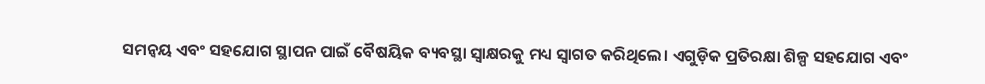ସମନ୍ୱୟ ଏବଂ ସହଯୋଗ ସ୍ଥାପନ ପାଇଁ ବୈଷୟିକ ବ୍ୟବସ୍ଥା ସ୍ୱାକ୍ଷରକୁ ମଧ୍ୟ ସ୍ୱାଗତ କରିଥିଲେ। ଏଗୁଡ଼ିକ ପ୍ରତିରକ୍ଷା ଶିଳ୍ପ ସହଯୋଗ ଏବଂ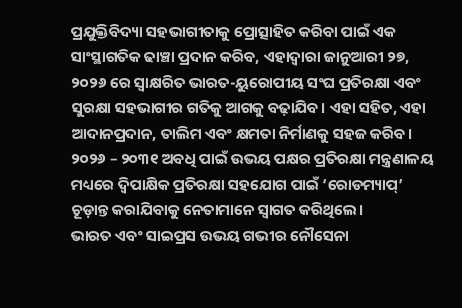ପ୍ରଯୁକ୍ତିବିଦ୍ୟା ସହଭାଗୀତାକୁ ପ୍ରୋତ୍ସାହିତ କରିବା ପାଇଁ ଏକ ସାଂସ୍ଥାଗତିକ ଢାଞ୍ଚା ପ୍ରଦାନ କରିବ, ଏହାଦ୍ୱାରା ଜାନୁଆରୀ ୨୭, ୨୦୨୬ ରେ ସ୍ୱାକ୍ଷରିତ ଭାରତ-ୟୁରୋପୀୟ ସଂଘ ପ୍ରତିରକ୍ଷା ଏବଂ ସୁରକ୍ଷା ସହଭାଗୀର ଗତିକୁ ଆଗକୁ ବଢ଼ାଯିବ। ଏହା ସହିତ, ଏହା ଆଦାନପ୍ରଦାନ, ତାଲିମ ଏବଂ କ୍ଷମତା ନିର୍ମାଣକୁ ସହଜ କରିବ। ୨୦୨୬ – ୨୦୩୧ ଅବଧି ପାଇଁ ଉଭୟ ପକ୍ଷର ପ୍ରତିରକ୍ଷା ମନ୍ତ୍ରଣାଳୟ ମଧ୍ୟରେ ଦ୍ୱିପାକ୍ଷିକ ପ୍ରତିରକ୍ଷା ସହଯୋଗ ପାଇଁ ‘ରୋଡମ୍ୟାପ୍’ ଚୂଡ଼ାନ୍ତ କରାଯିବାକୁ ନେତାମାନେ ସ୍ୱାଗତ କରିଥିଲେ।
ଭାରତ ଏବଂ ସାଇପ୍ରସ ଉଭୟ ଗଭୀର ନୌସେନା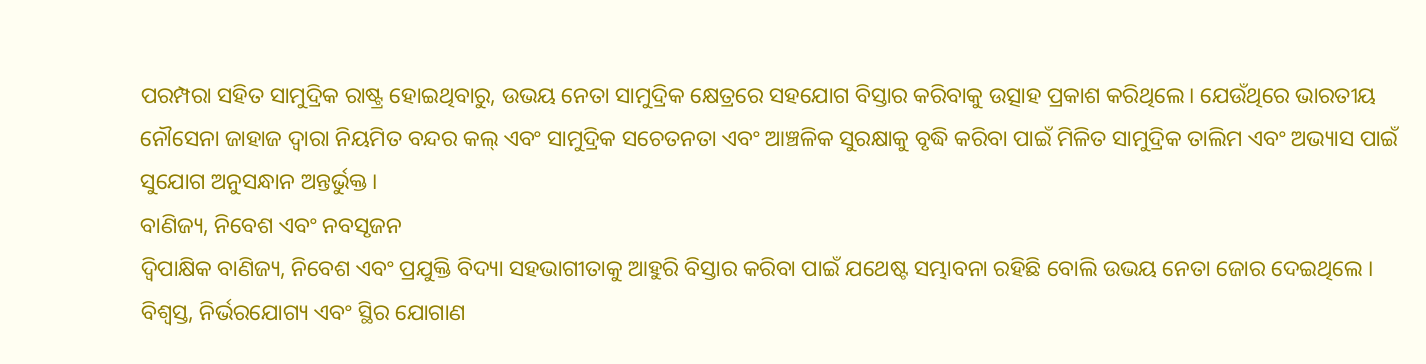ପରମ୍ପରା ସହିତ ସାମୁଦ୍ରିକ ରାଷ୍ଟ୍ର ହୋଇଥିବାରୁ, ଉଭୟ ନେତା ସାମୁଦ୍ରିକ କ୍ଷେତ୍ରରେ ସହଯୋଗ ବିସ୍ତାର କରିବାକୁ ଉତ୍ସାହ ପ୍ରକାଶ କରିଥିଲେ। ଯେଉଁଥିରେ ଭାରତୀୟ ନୌସେନା ଜାହାଜ ଦ୍ୱାରା ନିୟମିତ ବନ୍ଦର କଲ୍ ଏବଂ ସାମୁଦ୍ରିକ ସଚେତନତା ଏବଂ ଆଞ୍ଚଳିକ ସୁରକ୍ଷାକୁ ବୃଦ୍ଧି କରିବା ପାଇଁ ମିଳିତ ସାମୁଦ୍ରିକ ତାଲିମ ଏବଂ ଅଭ୍ୟାସ ପାଇଁ ସୁଯୋଗ ଅନୁସନ୍ଧାନ ଅନ୍ତର୍ଭୁକ୍ତ।
ବାଣିଜ୍ୟ, ନିବେଶ ଏବଂ ନବସୃଜନ
ଦ୍ୱିପାକ୍ଷିକ ବାଣିଜ୍ୟ, ନିବେଶ ଏବଂ ପ୍ରଯୁକ୍ତି ବିଦ୍ୟା ସହଭାଗୀତାକୁ ଆହୁରି ବିସ୍ତାର କରିବା ପାଇଁ ଯଥେଷ୍ଟ ସମ୍ଭାବନା ରହିଛି ବୋଲି ଉଭୟ ନେତା ଜୋର ଦେଇଥିଲେ । ବିଶ୍ୱସ୍ତ, ନିର୍ଭରଯୋଗ୍ୟ ଏବଂ ସ୍ଥିର ଯୋଗାଣ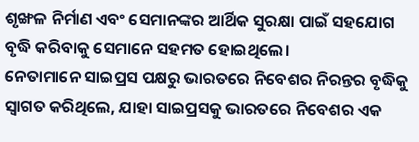ଶୃଙ୍ଖଳ ନିର୍ମାଣ ଏବଂ ସେମାନଙ୍କର ଆର୍ଥିକ ସୁରକ୍ଷା ପାଇଁ ସହଯୋଗ ବୃଦ୍ଧି କରିବାକୁ ସେମାନେ ସହମତ ହୋଇଥିଲେ।
ନେତାମାନେ ସାଇପ୍ରସ ପକ୍ଷରୁ ଭାରତରେ ନିବେଶର ନିରନ୍ତର ବୃଦ୍ଧିକୁ ସ୍ୱାଗତ କରିଥିଲେ, ଯାହା ସାଇପ୍ରସକୁ ଭାରତରେ ନିବେଶର ଏକ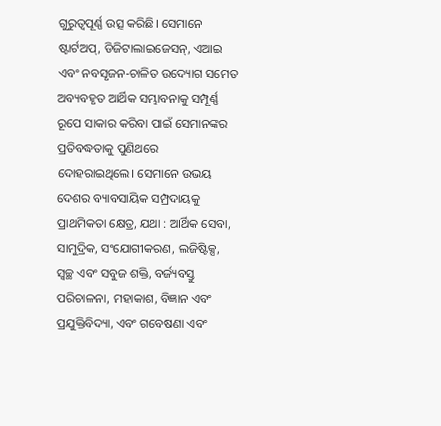ଗୁରୁତ୍ୱପୂର୍ଣ୍ଣ ଉତ୍ସ କରିଛି। ସେମାନେ ଷ୍ଟାର୍ଟଅପ୍, ଡିଜିଟାଲାଇଜେସନ୍, ଏଆଇ ଏବଂ ନବସୃଜନ-ଚାଳିତ ଉଦ୍ୟୋଗ ସମେତ ଅବ୍ୟବହୃତ ଆର୍ଥିକ ସମ୍ଭାବନାକୁ ସମ୍ପୂର୍ଣ୍ଣ ରୂପେ ସାକାର କରିବା ପାଇଁ ସେମାନଙ୍କର ପ୍ରତିବଦ୍ଧତାକୁ ପୁଣିଥରେ ଦୋହରାଇଥିଲେ। ସେମାନେ ଉଭୟ ଦେଶର ବ୍ୟାବସାୟିକ ସମ୍ପ୍ରଦାୟକୁ ପ୍ରାଥମିକତା କ୍ଷେତ୍ର, ଯଥା : ଆର୍ଥିକ ସେବା, ସାମୁଦ୍ରିକ, ସଂଯୋଗୀକରଣ, ଲଜିଷ୍ଟିକ୍ସ, ସ୍ୱଚ୍ଛ ଏବଂ ସବୁଜ ଶକ୍ତି, ବର୍ଜ୍ୟବସ୍ତୁ ପରିଚାଳନା, ମହାକାଶ, ବିଜ୍ଞାନ ଏବଂ ପ୍ରଯୁକ୍ତିବିଦ୍ୟା, ଏବଂ ଗବେଷଣା ଏବଂ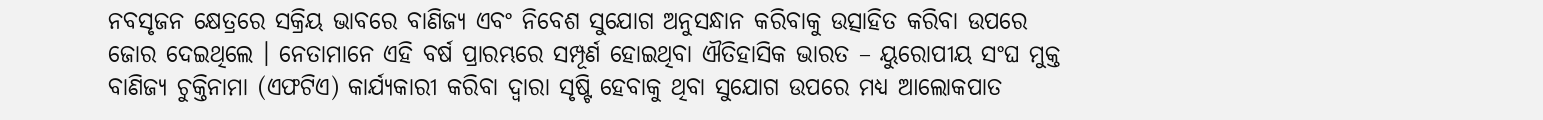ନବସୃଜନ କ୍ଷେତ୍ରରେ ସକ୍ରିୟ ଭାବରେ ବାଣିଜ୍ୟ ଏବଂ ନିବେଶ ସୁଯୋଗ ଅନୁସନ୍ଧାନ କରିବାକୁ ଉତ୍ସାହିତ କରିବା ଉପରେ ଜୋର ଦେଇଥିଲେ । ନେତାମାନେ ଏହି ବର୍ଷ ପ୍ରାରମ୍ଭରେ ସମ୍ପୂର୍ଣ ହୋଇଥିବା ଐତିହାସିକ ଭାରତ – ୟୁରୋପୀୟ ସଂଘ ମୁକ୍ତ ବାଣିଜ୍ୟ ଚୁକ୍ତିନାମା (ଏଫଟିଏ) କାର୍ଯ୍ୟକାରୀ କରିବା ଦ୍ୱାରା ସୃଷ୍ଟି ହେବାକୁ ଥିବା ସୁଯୋଗ ଉପରେ ମଧ୍ୟ ଆଲୋକପାତ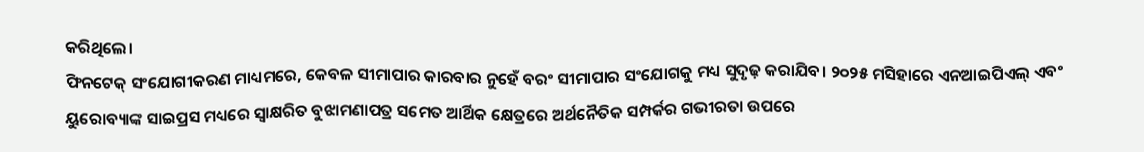କରିଥିଲେ।
ଫିନଟେକ୍ ସଂଯୋଗୀକରଣ ମାଧ୍ୟମରେ, କେବଳ ସୀମାପାର କାରବାର ନୁହେଁ ବରଂ ସୀମାପାର ସଂଯୋଗକୁ ମଧ୍ୟ ସୁଦୃଢ଼ କରାଯିବ। ୨୦୨୫ ମସିହାରେ ଏନଆଇପିଏଲ୍ ଏବଂ ୟୁରୋବ୍ୟାଙ୍କ ସାଇପ୍ରସ ମଧ୍ୟରେ ସ୍ୱାକ୍ଷରିତ ବୁଝାମଣାପତ୍ର ସମେତ ଆର୍ଥିକ କ୍ଷେତ୍ରରେ ଅର୍ଥନୈତିକ ସମ୍ପର୍କର ଗଭୀରତା ଉପରେ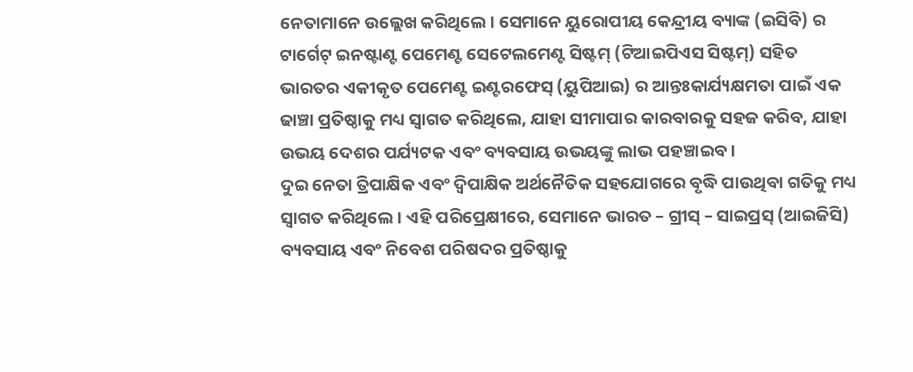ନେତାମାନେ ଉଲ୍ଲେଖ କରିଥିଲେ। ସେମାନେ ୟୁରୋପୀୟ କେନ୍ଦ୍ରୀୟ ବ୍ୟାଙ୍କ (ଇସିବି) ର ଟାର୍ଗେଟ୍ ଇନଷ୍ଟାଣ୍ଟ ପେମେଣ୍ଟ ସେଟେଲମେଣ୍ଟ ସିଷ୍ଟମ୍ (ଟିଆଇପିଏସ ସିଷ୍ଟମ୍) ସହିତ ଭାରତର ଏକୀକୃତ ପେମେଣ୍ଟ ଇଣ୍ଟରଫେସ୍ (ୟୁପିଆଇ) ର ଆନ୍ତଃକାର୍ଯ୍ୟକ୍ଷମତା ପାଇଁ ଏକ ଢାଞ୍ଚା ପ୍ରତିଷ୍ଠାକୁ ମଧ୍ୟ ସ୍ୱାଗତ କରିଥିଲେ, ଯାହା ସୀମାପାର କାରବାରକୁ ସହଜ କରିବ, ଯାହା ଉଭୟ ଦେଶର ପର୍ଯ୍ୟଟକ ଏବଂ ବ୍ୟବସାୟ ଉଭୟଙ୍କୁ ଲାଭ ପହଞ୍ଚାଇବ।
ଦୁଇ ନେତା ତ୍ରିପାକ୍ଷିକ ଏବଂ ଦ୍ୱିପାକ୍ଷିକ ଅର୍ଥନୈତିକ ସହଯୋଗରେ ବୃଦ୍ଧି ପାଉଥିବା ଗତିକୁ ମଧ୍ୟ ସ୍ୱାଗତ କରିଥିଲେ। ଏହି ପରିପ୍ରେକ୍ଷୀରେ, ସେମାନେ ଭାରତ – ଗ୍ରୀସ୍ – ସାଇପ୍ରସ୍ (ଆଇଜିସି) ବ୍ୟବସାୟ ଏବଂ ନିବେଶ ପରିଷଦର ପ୍ରତିଷ୍ଠାକୁ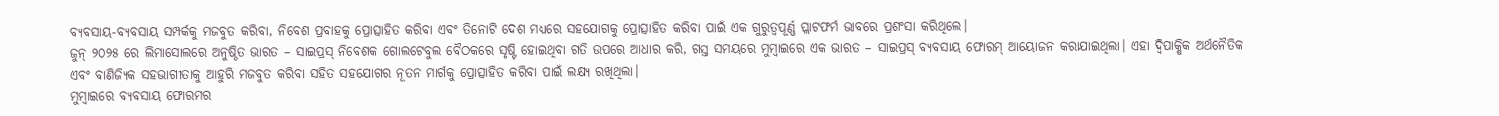ବ୍ୟବସାୟ-ବ୍ୟବସାୟ ସମ୍ପର୍କକୁ ମଜବୁତ କରିବା, ନିବେଶ ପ୍ରବାହକୁ ପ୍ରୋତ୍ସାହିତ କରିବା ଏବଂ ତିନୋଟି ଦେଶ ମଧ୍ୟରେ ସହଯୋଗକୁ ପ୍ରୋତ୍ସାହିତ କରିବା ପାଇଁ ଏକ ଗୁରୁତ୍ୱପୂର୍ଣ୍ଣ ପ୍ଲାଟଫର୍ମ ଭାବରେ ପ୍ରଶଂସା କରିଥିଲେ।
ଜୁନ୍ ୨୦୨୫ ରେ ଲିମାସୋଲରେ ଅନୁଷ୍ଠିତ ଭାରତ – ସାଇପ୍ରସ୍ ନିବେଶକ ଗୋଲଟେବୁଲ ବୈଠକରେ ସୃଷ୍ଟି ହୋଇଥିବା ଗତି ଉପରେ ଆଧାର କରି, ଗସ୍ତ ସମୟରେ ମୁମ୍ବାଇରେ ଏକ ଭାରତ – ସାଇପ୍ରସ୍ ବ୍ୟବସାୟ ଫୋରମ୍ ଆୟୋଜନ କରାଯାଇଥିଲା। ଏହା ଦ୍ୱିପାକ୍ଷିକ ଅର୍ଥନୈତିକ ଏବଂ ବାଣିଜ୍ୟିକ ସହଭାଗୀତାକୁ ଆହୁରି ମଜବୁତ କରିବା ସହିତ ସହଯୋଗର ନୂତନ ମାର୍ଗକୁ ପ୍ରୋତ୍ସାହିତ କରିବା ପାଇଁ ଲକ୍ଷ୍ୟ ରଖିଥିଲା।
ମୁମ୍ବାଇରେ ବ୍ୟବସାୟ ଫୋରମର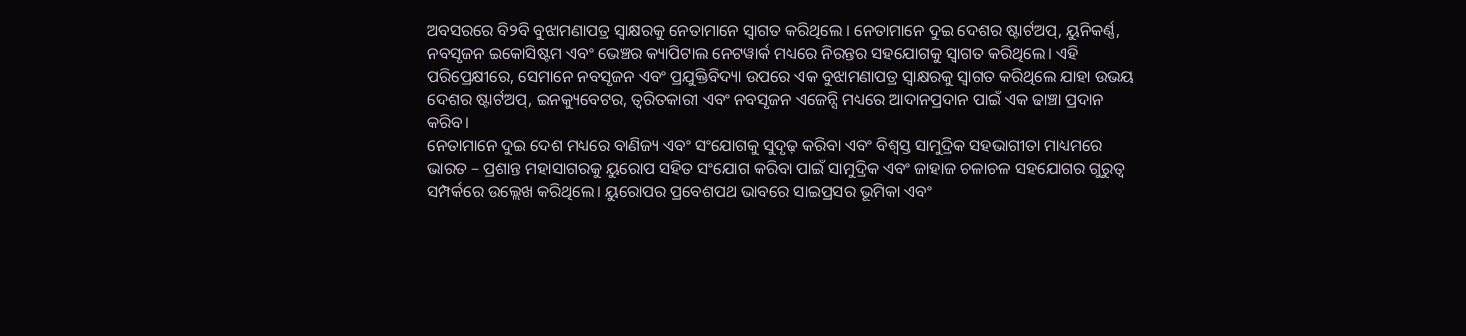ଅବସରରେ ବି୨ବି ବୁଝାମଣାପତ୍ର ସ୍ୱାକ୍ଷରକୁ ନେତାମାନେ ସ୍ୱାଗତ କରିଥିଲେ । ନେତାମାନେ ଦୁଇ ଦେଶର ଷ୍ଟାର୍ଟଅପ୍, ୟୁନିକର୍ଣ୍ଣ, ନବସୃଜନ ଇକୋସିଷ୍ଟମ ଏବଂ ଭେଞ୍ଚର କ୍ୟାପିଟାଲ ନେଟୱାର୍କ ମଧ୍ୟରେ ନିରନ୍ତର ସହଯୋଗକୁ ସ୍ୱାଗତ କରିଥିଲେ। ଏହି ପରିପ୍ରେକ୍ଷୀରେ, ସେମାନେ ନବସୃଜନ ଏବଂ ପ୍ରଯୁକ୍ତିବିଦ୍ୟା ଉପରେ ଏକ ବୁଝାମଣାପତ୍ର ସ୍ୱାକ୍ଷରକୁ ସ୍ୱାଗତ କରିଥିଲେ ଯାହା ଉଭୟ ଦେଶର ଷ୍ଟାର୍ଟଅପ୍, ଇନକ୍ୟୁବେଟର, ତ୍ୱରିତକାରୀ ଏବଂ ନବସୃଜନ ଏଜେନ୍ସି ମଧ୍ୟରେ ଆଦାନପ୍ରଦାନ ପାଇଁ ଏକ ଢାଞ୍ଚା ପ୍ରଦାନ କରିବ।
ନେତାମାନେ ଦୁଇ ଦେଶ ମଧ୍ୟରେ ବାଣିଜ୍ୟ ଏବଂ ସଂଯୋଗକୁ ସୁଦୃଢ଼ କରିବା ଏବଂ ବିଶ୍ୱସ୍ତ ସାମୁଦ୍ରିକ ସହଭାଗୀତା ମାଧ୍ୟମରେ ଭାରତ – ପ୍ରଶାନ୍ତ ମହାସାଗରକୁ ୟୁରୋପ ସହିତ ସଂଯୋଗ କରିବା ପାଇଁ ସାମୁଦ୍ରିକ ଏବଂ ଜାହାଜ ଚଳାଚଳ ସହଯୋଗର ଗୁରୁତ୍ୱ ସମ୍ପର୍କରେ ଉଲ୍ଲେଖ କରିଥିଲେ। ୟୁରୋପର ପ୍ରବେଶପଥ ଭାବରେ ସାଇପ୍ରସର ଭୂମିକା ଏବଂ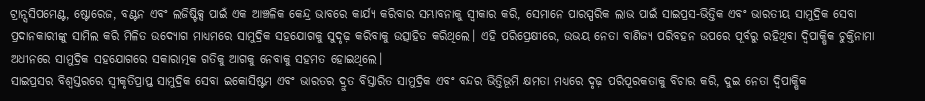ଟ୍ରାନ୍ସସିପମେଣ୍ଟ, ଷ୍ଟୋରେଜ, ବଣ୍ଟନ ଏବଂ ଲଜିଷ୍ଟିକ୍ସ ପାଇଁ ଏକ ଆଞ୍ଚଳିକ କେନ୍ଦ୍ର ଭାବରେ କାର୍ଯ୍ୟ କରିବାର ସମ୍ଭାବନାକୁ ସ୍ୱୀକାର କରି, ସେମାନେ ପାରସ୍ପରିକ ଲାଭ ପାଇଁ ସାଇପ୍ରସ-ଭିତ୍ତିକ ଏବଂ ଭାରତୀୟ ସାମୁଦ୍ରିକ ସେବା ପ୍ରଦାନକାରୀଙ୍କୁ ସାମିଲ କରି ମିଳିତ ଉଦ୍ୟୋଗ ମାଧ୍ୟମରେ ସାମୁଦ୍ରିକ ସହଯୋଗକୁ ସୁଦୃଢ଼ କରିବାକୁ ଉତ୍ସାହିତ କରିଥିଲେ। ଏହି ପରିପ୍ରେକ୍ଷୀରେ, ଉଭୟ ନେତା ବାଣିଜ୍ୟ ପରିବହନ ଉପରେ ପୂର୍ବରୁ ରହିଥିବା ଦ୍ୱିପାକ୍ଷିକ ଚୁକ୍ତିନାମା ଅଧୀନରେ ସାମୁଦ୍ରିକ ସହଯୋଗରେ ସକାରାତ୍ମକ ଗତିକୁ ଆଗକୁ ନେବାକୁ ସହମତ ହୋଇଥିଲେ।
ସାଇପ୍ରସର ବିଶ୍ୱସ୍ତରରେ ସ୍ୱୀକୃତିପ୍ରାପ୍ତ ସାମୁଦ୍ରିକ ସେବା ଇକୋସିଷ୍ଟମ ଏବଂ ଭାରତର ଦ୍ରୁତ ବିସ୍ତାରିତ ସାମୁଦ୍ରିକ ଏବଂ ବନ୍ଦର ଭିତ୍ତିଭୂମି କ୍ଷମତା ମଧ୍ୟରେ ଦୃଢ଼ ପରିପୂରକତାକୁ ବିଚାର କରି, ଦୁଇ ନେତା ଦ୍ୱିପାକ୍ଷିକ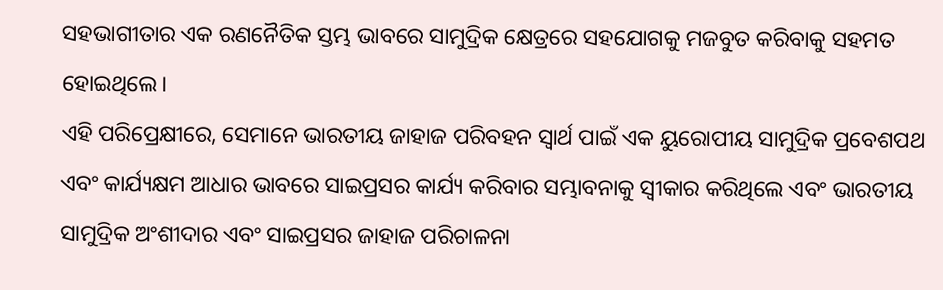ସହଭାଗୀତାର ଏକ ରଣନୈତିକ ସ୍ତମ୍ଭ ଭାବରେ ସାମୁଦ୍ରିକ କ୍ଷେତ୍ରରେ ସହଯୋଗକୁ ମଜବୁତ କରିବାକୁ ସହମତ ହୋଇଥିଲେ।
ଏହି ପରିପ୍ରେକ୍ଷୀରେ, ସେମାନେ ଭାରତୀୟ ଜାହାଜ ପରିବହନ ସ୍ୱାର୍ଥ ପାଇଁ ଏକ ୟୁରୋପୀୟ ସାମୁଦ୍ରିକ ପ୍ରବେଶପଥ ଏବଂ କାର୍ଯ୍ୟକ୍ଷମ ଆଧାର ଭାବରେ ସାଇପ୍ରସର କାର୍ଯ୍ୟ କରିବାର ସମ୍ଭାବନାକୁ ସ୍ୱୀକାର କରିଥିଲେ ଏବଂ ଭାରତୀୟ ସାମୁଦ୍ରିକ ଅଂଶୀଦାର ଏବଂ ସାଇପ୍ରସର ଜାହାଜ ପରିଚାଳନା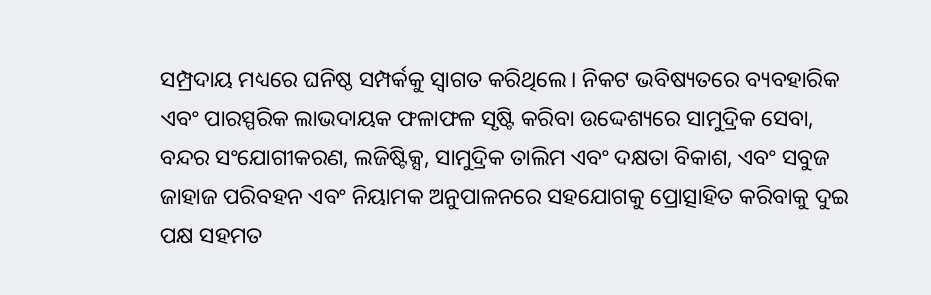ସମ୍ପ୍ରଦାୟ ମଧ୍ୟରେ ଘନିଷ୍ଠ ସମ୍ପର୍କକୁ ସ୍ୱାଗତ କରିଥିଲେ। ନିକଟ ଭବିଷ୍ୟତରେ ବ୍ୟବହାରିକ ଏବଂ ପାରସ୍ପରିକ ଲାଭଦାୟକ ଫଳାଫଳ ସୃଷ୍ଟି କରିବା ଉଦ୍ଦେଶ୍ୟରେ ସାମୁଦ୍ରିକ ସେବା, ବନ୍ଦର ସଂଯୋଗୀକରଣ, ଲଜିଷ୍ଟିକ୍ସ, ସାମୁଦ୍ରିକ ତାଲିମ ଏବଂ ଦକ୍ଷତା ବିକାଶ, ଏବଂ ସବୁଜ ଜାହାଜ ପରିବହନ ଏବଂ ନିୟାମକ ଅନୁପାଳନରେ ସହଯୋଗକୁ ପ୍ରୋତ୍ସାହିତ କରିବାକୁ ଦୁଇ ପକ୍ଷ ସହମତ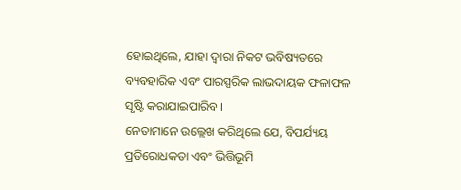ହୋଇଥିଲେ, ଯାହା ଦ୍ୱାରା ନିକଟ ଭବିଷ୍ୟତରେ ବ୍ୟବହାରିକ ଏବଂ ପାରସ୍ପରିକ ଲାଭଦାୟକ ଫଳାଫଳ ସୃଷ୍ଟି କରାଯାଇପାରିବ।
ନେତାମାନେ ଉଲ୍ଲେଖ କରିଥିଲେ ଯେ, ବିପର୍ଯ୍ୟୟ ପ୍ରତିରୋଧକତା ଏବଂ ଭିତ୍ତିଭୂମି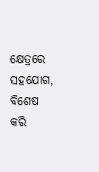କ୍ଷେତ୍ରରେ ସହଯୋଗ, ବିଶେଷ କରି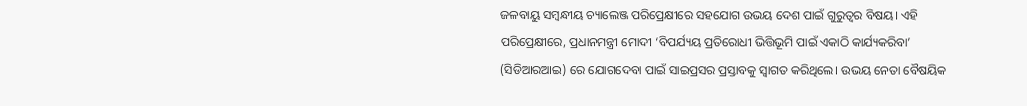ଜଳବାୟୁ ସମ୍ବନ୍ଧୀୟ ଚ୍ୟାଲେଞ୍ଜ ପରିପ୍ରେକ୍ଷୀରେ ସହଯୋଗ ଉଭୟ ଦେଶ ପାଇଁ ଗୁରୁତ୍ୱର ବିଷୟ। ଏହି ପରିପ୍ରେକ୍ଷୀରେ, ପ୍ରଧାନମନ୍ତ୍ରୀ ମୋଦୀ ‘ବିପର୍ଯ୍ୟୟ ପ୍ରତିରୋଧୀ ଭିତ୍ତିଭୂମି ପାଇଁ ଏକାଠି କାର୍ଯ୍ୟକରିବା’ (ସିଡିଆରଆଇ) ରେ ଯୋଗଦେବା ପାଇଁ ସାଇପ୍ରସର ପ୍ରସ୍ତାବକୁ ସ୍ୱାଗତ କରିଥିଲେ। ଉଭୟ ନେତା ବୈଷୟିକ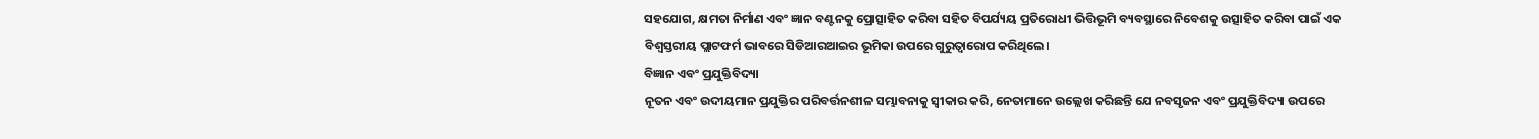ସହଯୋଗ, କ୍ଷମତା ନିର୍ମାଣ ଏବଂ ଜ୍ଞାନ ବଣ୍ଟନକୁ ପ୍ରୋତ୍ସାହିତ କରିବା ସହିତ ବିପର୍ଯ୍ୟୟ ପ୍ରତିରୋଧୀ ଭିତ୍ତିଭୂମି ବ୍ୟବସ୍ଥାରେ ନିବେଶକୁ ଉତ୍ସାହିତ କରିବା ପାଇଁ ଏକ ବିଶ୍ୱସ୍ତରୀୟ ପ୍ଲାଟଫର୍ମ ଭାବରେ ସିଡିଆରଆଇର ଭୂମିକା ଉପରେ ଗୁରୁତ୍ୱାରୋପ କରିଥିଲେ।
ବିଜ୍ଞାନ ଏବଂ ପ୍ରଯୁକ୍ତିବିଦ୍ୟା
ନୂତନ ଏବଂ ଉଦୀୟମାନ ପ୍ରଯୁକ୍ତିର ପରିବର୍ତ୍ତନଶୀଳ ସମ୍ଭାବନାକୁ ସ୍ୱୀକାର କରି, ନେତାମାନେ ଉଲ୍ଲେଖ କରିଛନ୍ତି ଯେ ନବସୃଜନ ଏବଂ ପ୍ରଯୁକ୍ତିବିଦ୍ୟା ଉପରେ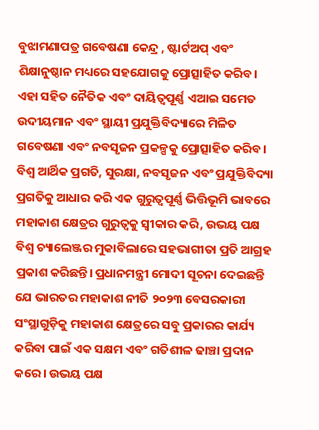ବୁଝାମଣାପତ୍ର ଗବେଷଣା କେନ୍ଦ୍ର , ଷ୍ଟାର୍ଟଅପ୍ ଏବଂ ଶିକ୍ଷାନୁଷ୍ଠାନ ମଧ୍ୟରେ ସହଯୋଗକୁ ପ୍ରୋତ୍ସାହିତ କରିବ। ଏହା ସହିତ ନୈତିକ ଏବଂ ଦାୟିତ୍ୱପୂର୍ଣ୍ଣ ଏଆଇ ସମେତ ଉଦୀୟମାନ ଏବଂ ସ୍ଥାୟୀ ପ୍ରଯୁକ୍ତିବିଦ୍ୟାରେ ମିଳିତ ଗବେଷଣା ଏବଂ ନବସୃଜନ ପ୍ରକଳ୍ପକୁ ପ୍ରୋତ୍ସାହିତ କରିବ।
ବିଶ୍ୱ ଆର୍ଥିକ ପ୍ରଗତି, ସୁରକ୍ଷା, ନବସୃଜନ ଏବଂ ପ୍ରଯୁକ୍ତିବିଦ୍ୟା ପ୍ରଗତିକୁ ଆଧାର କରି ଏକ ଗୁରୁତ୍ୱପୂର୍ଣ୍ଣ ଭିତ୍ତିଭୂମି ଭାବରେ ମହାକାଶ କ୍ଷେତ୍ରର ଗୁରୁତ୍ୱକୁ ସ୍ୱୀକାର କରି, ଉଭୟ ପକ୍ଷ ବିଶ୍ୱ ଚ୍ୟାଲେଞ୍ଜର ମୁକାବିଲାରେ ସହଭାଗୀତା ପ୍ରତି ଆଗ୍ରହ ପ୍ରକାଶ କରିଛନ୍ତି। ପ୍ରଧାନମନ୍ତ୍ରୀ ମୋଦୀ ସୂଚନା ଦେଇଛନ୍ତି ଯେ ଭାରତର ମହାକାଶ ନୀତି ୨୦୨୩ ବେସରକାରୀ ସଂସ୍ଥାଗୁଡ଼ିକୁ ମହାକାଶ କ୍ଷେତ୍ରରେ ସବୁ ପ୍ରକାରର କାର୍ଯ୍ୟ କରିବା ପାଇଁ ଏକ ସକ୍ଷମ ଏବଂ ଗତିଶୀଳ ଢାଞ୍ଚା ପ୍ରଦାନ କରେ। ଉଭୟ ପକ୍ଷ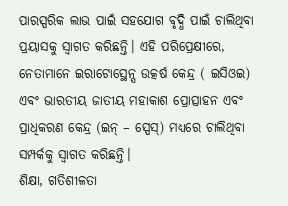ପାରସ୍ପରିକ ଲାଭ ପାଇଁ ସହଯୋଗ ବୃଦ୍ଧି ପାଇଁ ଚାଲିଥିବା ପ୍ରୟାସକୁ ସ୍ୱାଗତ କରିଛନ୍ତି। ଏହି ପରିପ୍ରେକ୍ଷୀରେ, ନେତାମାନେ ଇରାଟୋସ୍ଥେନ୍ସ ଉତ୍କର୍ଷ କେନ୍ଦ୍ର ( ଇସିଓଇ) ଏବଂ ଭାରତୀୟ ଜାତୀୟ ମହାକାଶ ପ୍ରୋତ୍ସାହନ ଏବଂ ପ୍ରାଧିକରଣ କେନ୍ଦ୍ର (ଇନ୍ – ସ୍ପେସ୍) ମଧ୍ୟରେ ଚାଲିଥିବା ସମ୍ପର୍କକୁ ସ୍ୱାଗତ କରିଛନ୍ତି।
ଶିକ୍ଷା, ଗତିଶୀଳତା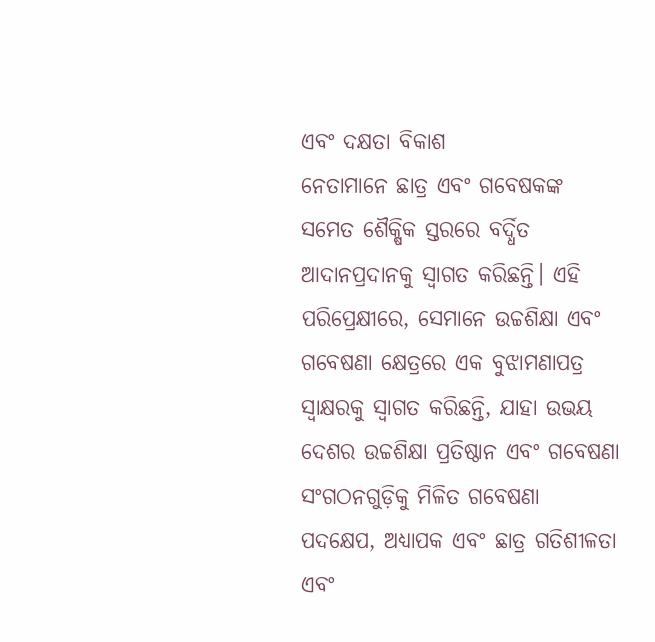ଏବଂ ଦକ୍ଷତା ବିକାଶ
ନେତାମାନେ ଛାତ୍ର ଏବଂ ଗବେଷକଙ୍କ ସମେତ ଶୈକ୍ଷିକ ସ୍ତରରେ ବର୍ଦ୍ଧିତ ଆଦାନପ୍ରଦାନକୁ ସ୍ୱାଗତ କରିଛନ୍ତି। ଏହି ପରିପ୍ରେକ୍ଷୀରେ, ସେମାନେ ଉଚ୍ଚଶିକ୍ଷା ଏବଂ ଗବେଷଣା କ୍ଷେତ୍ରରେ ଏକ ବୁଝାମଣାପତ୍ର ସ୍ୱାକ୍ଷରକୁ ସ୍ୱାଗତ କରିଛନ୍ତି, ଯାହା ଉଭୟ ଦେଶର ଉଚ୍ଚଶିକ୍ଷା ପ୍ରତିଷ୍ଠାନ ଏବଂ ଗବେଷଣା ସଂଗଠନଗୁଡ଼ିକୁ ମିଳିତ ଗବେଷଣା ପଦକ୍ଷେପ, ଅଧ୍ୟାପକ ଏବଂ ଛାତ୍ର ଗତିଶୀଳତା ଏବଂ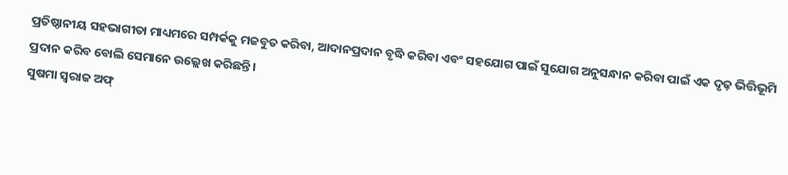ପ୍ରତିଷ୍ଠାନୀୟ ସହଭାଗୀତା ମାଧ୍ୟମରେ ସମ୍ପର୍କକୁ ମଜବୁତ କରିବା, ଆଦାନପ୍ରଦାନ ବୃଦ୍ଧି କରିବା ଏବଂ ସହଯୋଗ ପାଇଁ ସୁଯୋଗ ଅନୁସନ୍ଧାନ କରିବା ପାଇଁ ଏକ ଦୃଢ଼ ଭିତ୍ତିଭୂମି ପ୍ରଦାନ କରିବ ବୋଲି ସେମାନେ ଉଲ୍ଲେଖ କରିଛନ୍ତି।
ସୁଷମା ସ୍ୱରାଜ ଅଫ୍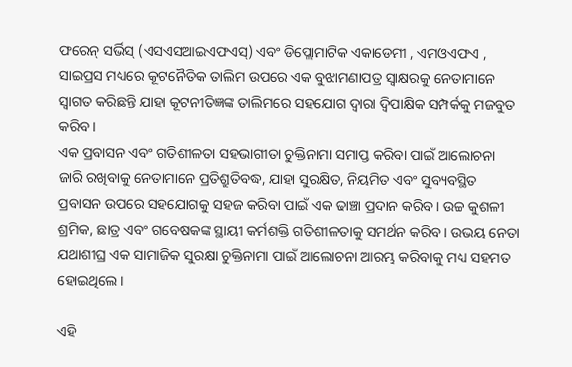ଫରେନ୍ ସର୍ଭିସ୍ (ଏସଏସଆଇଏଫଏସ୍) ଏବଂ ଡିପ୍ଲୋମାଟିକ ଏକାଡେମୀ , ଏମଓଏଫଏ , ସାଇପ୍ରସ ମଧ୍ୟରେ କୂଟନୈତିକ ତାଲିମ ଉପରେ ଏକ ବୁଝାମଣାପତ୍ର ସ୍ୱାକ୍ଷରକୁ ନେତାମାନେ ସ୍ୱାଗତ କରିଛନ୍ତି ଯାହା କୂଟନୀତିଜ୍ଞଙ୍କ ତାଲିମରେ ସହଯୋଗ ଦ୍ୱାରା ଦ୍ୱିପାକ୍ଷିକ ସମ୍ପର୍କକୁ ମଜବୁତ କରିବ।
ଏକ ପ୍ରବାସନ ଏବଂ ଗତିଶୀଳତା ସହଭାଗୀତା ଚୁକ୍ତିନାମା ସମାପ୍ତ କରିବା ପାଇଁ ଆଲୋଚନା ଜାରି ରଖିବାକୁ ନେତାମାନେ ପ୍ରତିଶ୍ରୁତିବଦ୍ଧ, ଯାହା ସୁରକ୍ଷିତ, ନିୟମିତ ଏବଂ ସୁବ୍ୟବସ୍ଥିତ ପ୍ରବାସନ ଉପରେ ସହଯୋଗକୁ ସହଜ କରିବା ପାଇଁ ଏକ ଢାଞ୍ଚା ପ୍ରଦାନ କରିବ। ଉଚ୍ଚ କୁଶଳୀ ଶ୍ରମିକ, ଛାତ୍ର ଏବଂ ଗବେଷକଙ୍କ ସ୍ଥାୟୀ କର୍ମଶକ୍ତି ଗତିଶୀଳତାକୁ ସମର୍ଥନ କରିବ। ଉଭୟ ନେତା ଯଥାଶୀଘ୍ର ଏକ ସାମାଜିକ ସୁରକ୍ଷା ଚୁକ୍ତିନାମା ପାଇଁ ଆଲୋଚନା ଆରମ୍ଭ କରିବାକୁ ମଧ୍ୟ ସହମତ ହୋଇଥିଲେ।

ଏହି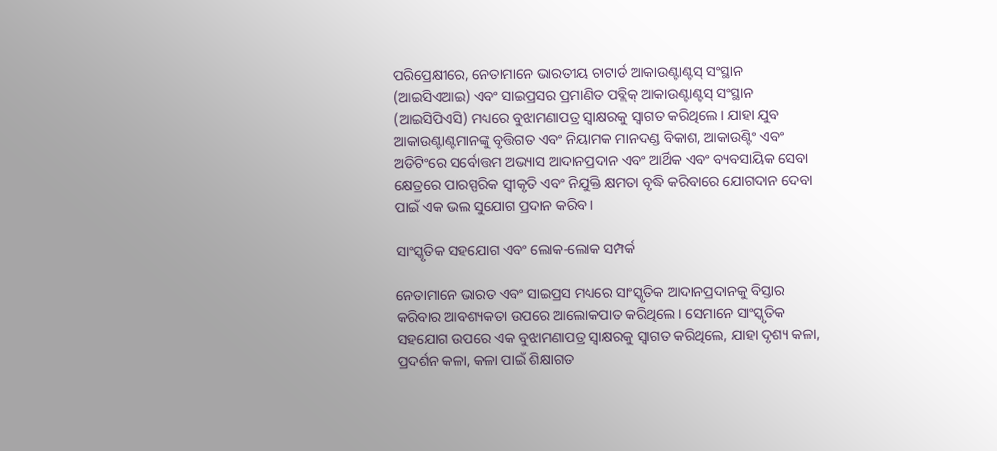ପରିପ୍ରେକ୍ଷୀରେ, ନେତାମାନେ ଭାରତୀୟ ଚାଟାର୍ଡ ଆକାଉଣ୍ଟାଣ୍ଟସ୍ ସଂସ୍ଥାନ (ଆଇସିଏଆଇ) ଏବଂ ସାଇପ୍ରସର ପ୍ରମାଣିତ ପବ୍ଲିକ୍ ଆକାଉଣ୍ଟାଣ୍ଟସ୍ ସଂସ୍ଥାନ (ଆଇସିପିଏସି) ମଧ୍ୟରେ ବୁଝାମଣାପତ୍ର ସ୍ୱାକ୍ଷରକୁ ସ୍ୱାଗତ କରିଥିଲେ। ଯାହା ଯୁବ ଆକାଉଣ୍ଟାଣ୍ଟମାନଙ୍କୁ ବୃତ୍ତିଗତ ଏବଂ ନିୟାମକ ମାନଦଣ୍ଡ ବିକାଶ, ଆକାଉଣ୍ଟିଂ ଏବଂ ଅଡିଟିଂରେ ସର୍ବୋତ୍ତମ ଅଭ୍ୟାସ ଆଦାନପ୍ରଦାନ ଏବଂ ଆର୍ଥିକ ଏବଂ ବ୍ୟବସାୟିକ ସେବା କ୍ଷେତ୍ରରେ ପାରସ୍ପରିକ ସ୍ୱୀକୃତି ଏବଂ ନିଯୁକ୍ତି କ୍ଷମତା ବୃଦ୍ଧି କରିବାରେ ଯୋଗଦାନ ଦେବା ପାଇଁ ଏକ ଭଲ ସୁଯୋଗ ପ୍ରଦାନ କରିବ।

ସାଂସ୍କୃତିକ ସହଯୋଗ ଏବଂ ଲୋକ-ଲୋକ ସମ୍ପର୍କ

ନେତାମାନେ ଭାରତ ଏବଂ ସାଇପ୍ରସ ମଧ୍ୟରେ ସାଂସ୍କୃତିକ ଆଦାନପ୍ରଦାନକୁ ବିସ୍ତାର କରିବାର ଆବଶ୍ୟକତା ଉପରେ ଆଲୋକପାତ କରିଥିଲେ। ସେମାନେ ସାଂସ୍କୃତିକ ସହଯୋଗ ଉପରେ ଏକ ବୁଝାମଣାପତ୍ର ସ୍ୱାକ୍ଷରକୁ ସ୍ୱାଗତ କରିଥିଲେ, ଯାହା ଦୃଶ୍ୟ କଳା, ପ୍ରଦର୍ଶନ କଳା, କଳା ପାଇଁ ଶିକ୍ଷାଗତ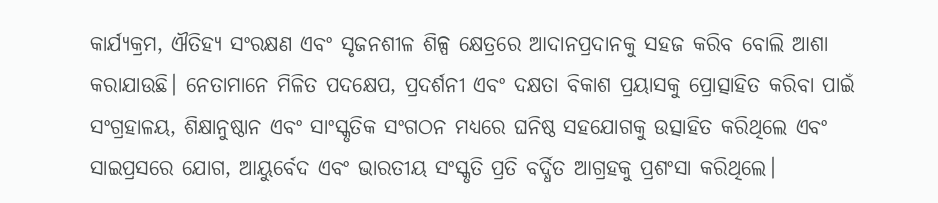କାର୍ଯ୍ୟକ୍ରମ, ଐତିହ୍ୟ ସଂରକ୍ଷଣ ଏବଂ ସୃଜନଶୀଳ ଶିଳ୍ପ କ୍ଷେତ୍ରରେ ଆଦାନପ୍ରଦାନକୁ ସହଜ କରିବ ବୋଲି ଆଶା କରାଯାଉଛି। ନେତାମାନେ ମିଳିତ ପଦକ୍ଷେପ, ପ୍ରଦର୍ଶନୀ ଏବଂ ଦକ୍ଷତା ବିକାଶ ପ୍ରୟାସକୁ ପ୍ରୋତ୍ସାହିତ କରିବା ପାଇଁ ସଂଗ୍ରହାଳୟ, ଶିକ୍ଷାନୁଷ୍ଠାନ ଏବଂ ସାଂସ୍କୃତିକ ସଂଗଠନ ମଧ୍ୟରେ ଘନିଷ୍ଠ ସହଯୋଗକୁ ଉତ୍ସାହିତ କରିଥିଲେ ଏବଂ ସାଇପ୍ରସରେ ଯୋଗ, ଆୟୁର୍ବେଦ ଏବଂ ଭାରତୀୟ ସଂସ୍କୃତି ପ୍ରତି ବର୍ଦ୍ଧିତ ଆଗ୍ରହକୁ ପ୍ରଶଂସା କରିଥିଲେ।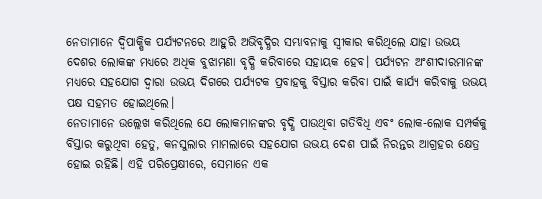ନେତାମାନେ ଦ୍ୱିପାକ୍ଷିକ ପର୍ଯ୍ୟଟନରେ ଆହୁରି ଅଭିବୃଦ୍ଧିର ସମ୍ଭାବନାକୁ ସ୍ୱୀକାର କରିଥିଲେ ଯାହା ଉଭୟ ଦେଶର ଲୋକଙ୍କ ମଧ୍ୟରେ ଅଧିକ ବୁଝାମଣା ବୃଦ୍ଧି କରିବାରେ ସହାୟକ ହେବ। ପର୍ଯ୍ୟଟନ ଅଂଶୀଦାରମାନଙ୍କ ମଧ୍ୟରେ ସହଯୋଗ ଦ୍ୱାରା ଉଭୟ ଦିଗରେ ପର୍ଯ୍ୟଟକ ପ୍ରବାହକୁ ବିସ୍ତାର କରିବା ପାଇଁ କାର୍ଯ୍ୟ କରିବାକୁ ଉଭୟ ପକ୍ଷ ସହମତ ହୋଇଥିଲେ।
ନେତାମାନେ ଉଲ୍ଲେଖ କରିଥିଲେ ଯେ ଲୋକମାନଙ୍କର ବୃଦ୍ଧି ପାଉଥିବା ଗତିବିଧି ଏବଂ ଲୋକ-ଲୋକ ସମ୍ପର୍କକୁ ବିସ୍ତାର କରୁଥିବା ହେତୁ, କନସୁଲାର ମାମଲାରେ ସହଯୋଗ ଉଭୟ ଦେଶ ପାଇଁ ନିରନ୍ତର ଆଗ୍ରହର କ୍ଷେତ୍ର ହୋଇ ରହିଛି। ଏହି ପରିପ୍ରେକ୍ଷୀରେ, ସେମାନେ ଏକ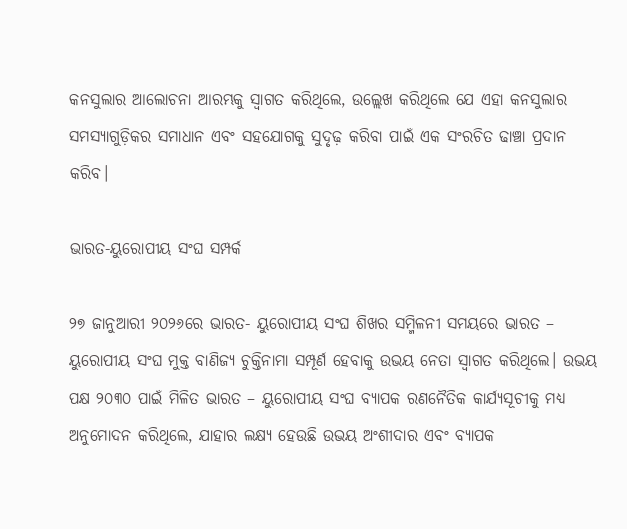କନସୁଲାର ଆଲୋଚନା ଆରମ୍ଭକୁ ସ୍ୱାଗତ କରିଥିଲେ, ଉଲ୍ଲେଖ କରିଥିଲେ ଯେ ଏହା କନସୁଲାର ସମସ୍ୟାଗୁଡ଼ିକର ସମାଧାନ ଏବଂ ସହଯୋଗକୁ ସୁଦୃଢ଼ କରିବା ପାଇଁ ଏକ ସଂରଚିତ ଢାଞ୍ଚା ପ୍ରଦାନ କରିବ।

ଭାରତ-ୟୁରୋପୀୟ ସଂଘ ସମ୍ପର୍କ

୨୭ ଜାନୁଆରୀ ୨୦୨୬ରେ ଭାରତ- ୟୁରୋପୀୟ ସଂଘ ଶିଖର ସମ୍ମିଳନୀ ସମୟରେ ଭାରତ – ୟୁରୋପୀୟ ସଂଘ ମୁକ୍ତ ବାଣିଜ୍ୟ ଚୁକ୍ତିନାମା ସମ୍ପୂର୍ଣ ହେବାକୁ ଉଭୟ ନେତା ସ୍ୱାଗତ କରିଥିଲେ। ଉଭୟ ପକ୍ଷ ୨୦୩୦ ପାଇଁ ମିଳିତ ଭାରତ – ୟୁରୋପୀୟ ସଂଘ ବ୍ୟାପକ ରଣନୈତିକ କାର୍ଯ୍ୟସୂଚୀକୁ ମଧ୍ୟ ଅନୁମୋଦନ କରିଥିଲେ, ଯାହାର ଲକ୍ଷ୍ୟ ହେଉଛି ଉଭୟ ଅଂଶୀଦାର ଏବଂ ବ୍ୟାପକ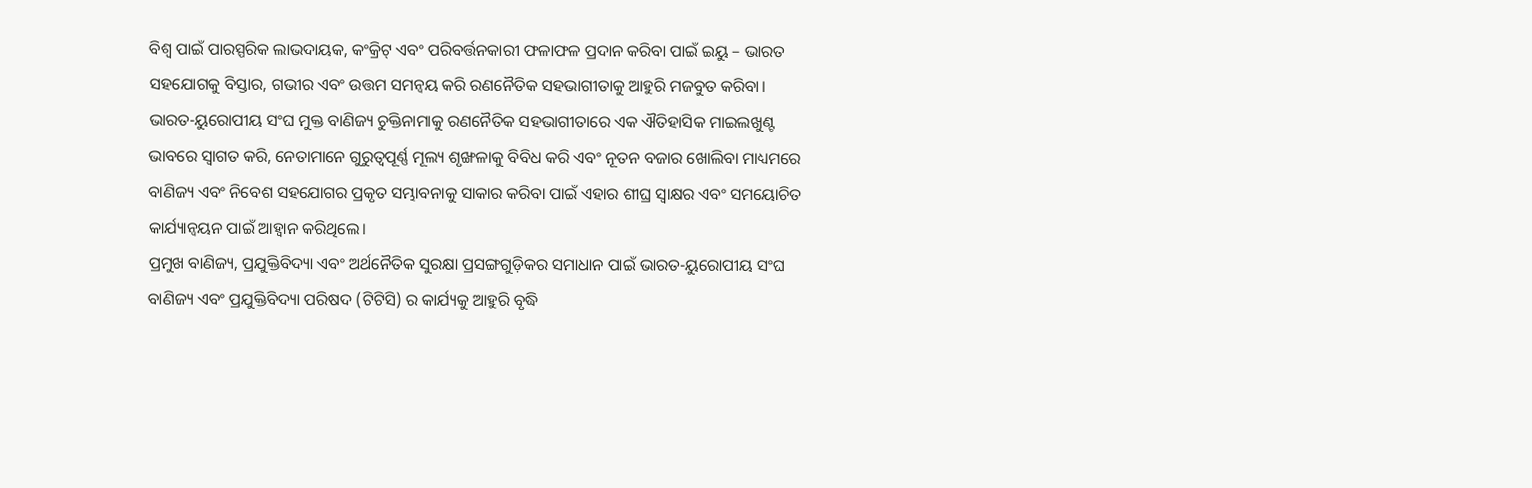ବିଶ୍ୱ ପାଇଁ ପାରସ୍ପରିକ ଲାଭଦାୟକ, କଂକ୍ରିଟ୍ ଏବଂ ପରିବର୍ତ୍ତନକାରୀ ଫଳାଫଳ ପ୍ରଦାନ କରିବା ପାଇଁ ଇୟୁ – ଭାରତ ସହଯୋଗକୁ ବିସ୍ତାର, ଗଭୀର ଏବଂ ଉତ୍ତମ ସମନ୍ୱୟ କରି ରଣନୈତିକ ସହଭାଗୀତାକୁ ଆହୁରି ମଜବୁତ କରିବା।
ଭାରତ-ୟୁରୋପୀୟ ସଂଘ ମୁକ୍ତ ବାଣିଜ୍ୟ ଚୁକ୍ତିନାମାକୁ ରଣନୈତିକ ସହଭାଗୀତାରେ ଏକ ଐତିହାସିକ ମାଇଲଖୁଣ୍ଟ ଭାବରେ ସ୍ୱାଗତ କରି, ନେତାମାନେ ଗୁରୁତ୍ୱପୂର୍ଣ୍ଣ ମୂଲ୍ୟ ଶୃଙ୍ଖଳାକୁ ବିବିଧ କରି ଏବଂ ନୂତନ ବଜାର ଖୋଲିବା ମାଧ୍ୟମରେ ବାଣିଜ୍ୟ ଏବଂ ନିବେଶ ସହଯୋଗର ପ୍ରକୃତ ସମ୍ଭାବନାକୁ ସାକାର କରିବା ପାଇଁ ଏହାର ଶୀଘ୍ର ସ୍ୱାକ୍ଷର ଏବଂ ସମୟୋଚିତ କାର୍ଯ୍ୟାନ୍ୱୟନ ପାଇଁ ଆହ୍ୱାନ କରିଥିଲେ।
ପ୍ରମୁଖ ବାଣିଜ୍ୟ, ପ୍ରଯୁକ୍ତିବିଦ୍ୟା ଏବଂ ଅର୍ଥନୈତିକ ସୁରକ୍ଷା ପ୍ରସଙ୍ଗଗୁଡ଼ିକର ସମାଧାନ ପାଇଁ ଭାରତ-ୟୁରୋପୀୟ ସଂଘ ବାଣିଜ୍ୟ ଏବଂ ପ୍ରଯୁକ୍ତିବିଦ୍ୟା ପରିଷଦ (ଟିଟିସି) ର କାର୍ଯ୍ୟକୁ ଆହୁରି ବୃଦ୍ଧି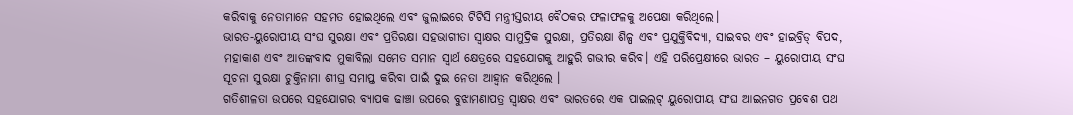କରିବାକୁ ନେତାମାନେ ସହମତ ହୋଇଥିଲେ ଏବଂ ଜୁଲାଇରେ ଟିଟିସି ମନ୍ତ୍ରୀସ୍ତରୀୟ ବୈଠକର ଫଳାଫଳକୁ ଅପେକ୍ଷା କରିଥିଲେ।
ଭାରତ-ୟୁରୋପୀୟ ସଂଘ ସୁରକ୍ଷା ଏବଂ ପ୍ରତିରକ୍ଷା ସହଭାଗୀତା ସ୍ୱାକ୍ଷର ସାମୁଦ୍ରିକ ସୁରକ୍ଷା, ପ୍ରତିରକ୍ଷା ଶିଳ୍ପ ଏବଂ ପ୍ରଯୁକ୍ତିବିଦ୍ୟା, ସାଇବର ଏବଂ ହାଇବ୍ରିଡ୍ ବିପଦ, ମହାକାଶ ଏବଂ ଆତଙ୍କବାଦ ମୁକାବିଲା ସମେତ ସମାନ ସ୍ୱାର୍ଥ କ୍ଷେତ୍ରରେ ସହଯୋଗକୁ ଆହୁରି ଗଭୀର କରିବ। ଏହି ପରିପ୍ରେକ୍ଷୀରେ ଭାରତ – ୟୁରୋପୀୟ ସଂଘ ସୂଚନା ସୁରକ୍ଷା ଚୁକ୍ତିନାମା ଶୀଘ୍ର ସମାପ୍ତ କରିବା ପାଇଁ ଦୁଇ ନେତା ଆହ୍ୱାନ କରିଥିଲେ ।
ଗତିଶୀଳତା ଉପରେ ସହଯୋଗର ବ୍ୟାପକ ଢାଞ୍ଚା ଉପରେ ବୁଝାମଣାପତ୍ର ସ୍ୱାକ୍ଷର ଏବଂ ଭାରତରେ ଏକ ପାଇଲଟ୍ ୟୁରୋପୀୟ ସଂଘ ଆଇନଗତ ପ୍ରବେଶ ପଥ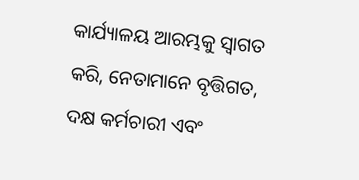କାର୍ଯ୍ୟାଳୟ ଆରମ୍ଭକୁ ସ୍ୱାଗତ କରି, ନେତାମାନେ ବୃତ୍ତିଗତ, ଦକ୍ଷ କର୍ମଚାରୀ ଏବଂ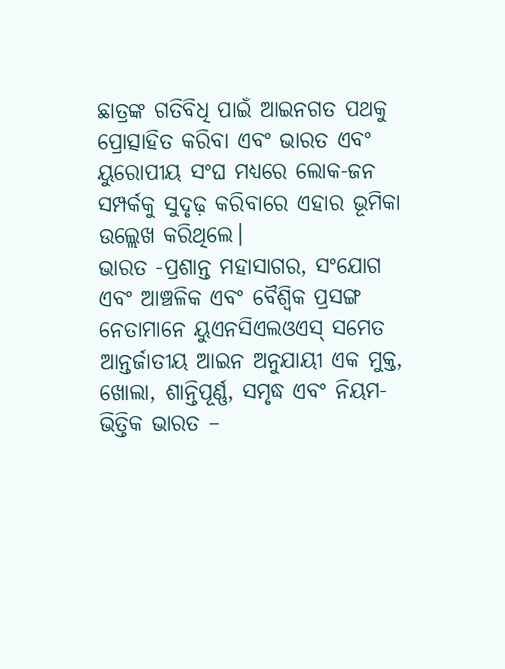ଛାତ୍ରଙ୍କ ଗତିବିଧି ପାଇଁ ଆଇନଗତ ପଥକୁ ପ୍ରୋତ୍ସାହିତ କରିବା ଏବଂ ଭାରତ ଏବଂ ୟୁରୋପୀୟ ସଂଘ ମଧ୍ୟରେ ଲୋକ-ଜନ ସମ୍ପର୍କକୁ ସୁଦୃଢ଼ କରିବାରେ ଏହାର ଭୂମିକା ଉଲ୍ଲେଖ କରିଥିଲେ।
ଭାରତ -ପ୍ରଶାନ୍ତ ମହାସାଗର, ସଂଯୋଗ ଏବଂ ଆଞ୍ଚଳିକ ଏବଂ ବୈଶ୍ୱିକ ପ୍ରସଙ୍ଗ
ନେତାମାନେ ୟୁଏନସିଏଲଓଏସ୍ ସମେତ ଆନ୍ତର୍ଜାତୀୟ ଆଇନ ଅନୁଯାୟୀ ଏକ ମୁକ୍ତ, ଖୋଲା, ଶାନ୍ତିପୂର୍ଣ୍ଣ, ସମୃଦ୍ଧ ଏବଂ ନିୟମ-ଭିତ୍ତିକ ଭାରତ –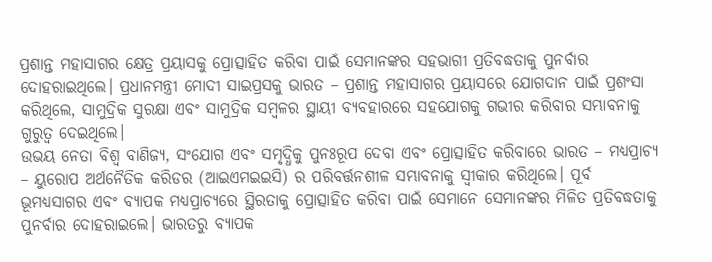ପ୍ରଶାନ୍ତ ମହାସାଗର କ୍ଷେତ୍ର ପ୍ରୟାସକୁ ପ୍ରୋତ୍ସାହିତ କରିବା ପାଇଁ ସେମାନଙ୍କର ସହଭାଗୀ ପ୍ରତିବଦ୍ଧତାକୁ ପୁନର୍ବାର ଦୋହରାଇଥିଲେ। ପ୍ରଧାନମନ୍ତ୍ରୀ ମୋଦୀ ସାଇପ୍ରସକୁ ଭାରତ – ପ୍ରଶାନ୍ତ ମହାସାଗର ପ୍ରୟାସରେ ଯୋଗଦାନ ପାଇଁ ପ୍ରଶଂସା କରିଥିଲେ, ସାମୁଦ୍ରିକ ସୁରକ୍ଷା ଏବଂ ସାମୁଦ୍ରିକ ସମ୍ବଳର ସ୍ଥାୟୀ ବ୍ୟବହାରରେ ସହଯୋଗକୁ ଗଭୀର କରିବାର ସମ୍ଭାବନାକୁ ଗୁରୁତ୍ୱ ଦେଇଥିଲେ।
ଉଭୟ ନେତା ବିଶ୍ୱ ବାଣିଜ୍ୟ, ସଂଯୋଗ ଏବଂ ସମୃଦ୍ଧିକୁ ପୁନଃରୂପ ଦେବା ଏବଂ ପ୍ରୋତ୍ସାହିତ କରିବାରେ ଭାରତ – ମଧ୍ୟପ୍ରାଚ୍ୟ – ୟୁରୋପ ଅର୍ଥନୈତିକ କରିଡର (ଆଇଏମଇଇସି) ର ପରିବର୍ତ୍ତନଶୀଳ ସମ୍ଭାବନାକୁ ସ୍ୱୀକାର କରିଥିଲେ। ପୂର୍ବ ଭୂମଧ୍ୟସାଗର ଏବଂ ବ୍ୟାପକ ମଧ୍ୟପ୍ରାଚ୍ୟରେ ସ୍ଥିରତାକୁ ପ୍ରୋତ୍ସାହିତ କରିବା ପାଇଁ ସେମାନେ ସେମାନଙ୍କର ମିଳିତ ପ୍ରତିବଦ୍ଧତାକୁ ପୁନର୍ବାର ଦୋହରାଇଲେ। ଭାରତରୁ ବ୍ୟାପକ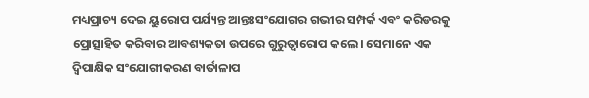ମଧ୍ୟପ୍ରାଚ୍ୟ ଦେଇ ୟୁରୋପ ପର୍ଯ୍ୟନ୍ତ ଆନ୍ତଃସଂଯୋଗର ଗଭୀର ସମ୍ପର୍କ ଏବଂ କରିଡରକୁ ପ୍ରୋତ୍ସାହିତ କରିବାର ଆବଶ୍ୟକତା ଉପରେ ଗୁରୁତ୍ୱାରୋପ କଲେ। ସେମାନେ ଏକ ଦ୍ୱିପାକ୍ଷିକ ସଂଯୋଗୀକରଣ ବାର୍ତାଳାପ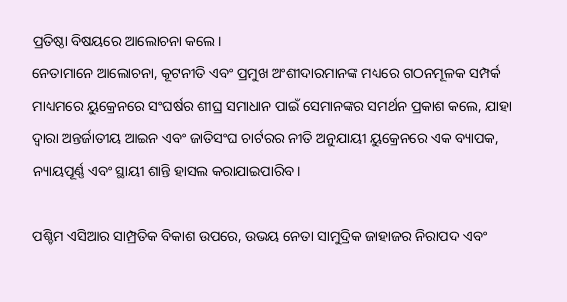ପ୍ରତିଷ୍ଠା ବିଷୟରେ ଆଲୋଚନା କଲେ।
ନେତାମାନେ ଆଲୋଚନା, କୂଟନୀତି ଏବଂ ପ୍ରମୁଖ ଅଂଶୀଦାରମାନଙ୍କ ମଧ୍ୟରେ ଗଠନମୂଳକ ସମ୍ପର୍କ ମାଧ୍ୟମରେ ୟୁକ୍ରେନରେ ସଂଘର୍ଷର ଶୀଘ୍ର ସମାଧାନ ପାଇଁ ସେମାନଙ୍କର ସମର୍ଥନ ପ୍ରକାଶ କଲେ, ଯାହା ଦ୍ୱାରା ଅନ୍ତର୍ଜାତୀୟ ଆଇନ ଏବଂ ଜାତିସଂଘ ଚାର୍ଟରର ନୀତି ଅନୁଯାୟୀ ୟୁକ୍ରେନରେ ଏକ ବ୍ୟାପକ, ନ୍ୟାୟପୂର୍ଣ୍ଣ ଏବଂ ସ୍ଥାୟୀ ଶାନ୍ତି ହାସଲ କରାଯାଇପାରିବ।

ପଶ୍ଚିମ ଏସିଆର ସାମ୍ପ୍ରତିକ ବିକାଶ ଉପରେ, ଉଭୟ ନେତା ସାମୁଦ୍ରିକ ଜାହାଜର ନିରାପଦ ଏବଂ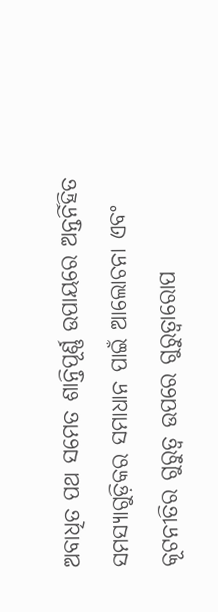ଅବାଧିତ ପଥ ସମେତ ଶାନ୍ତିପୂର୍ଣ୍ଣ ଉପାୟରେ ଅନ୍ତର୍ନିହିତ ସମସ୍ୟାଗୁଡ଼ିକର ସମାଧାନ ପାଇଁ ଆଲୋଚନା ଏବଂ କୂଟନୀତିର ଗୁରୁତ୍ୱ ଉପରେ ଗୁରୁତ୍ୱାରୋପ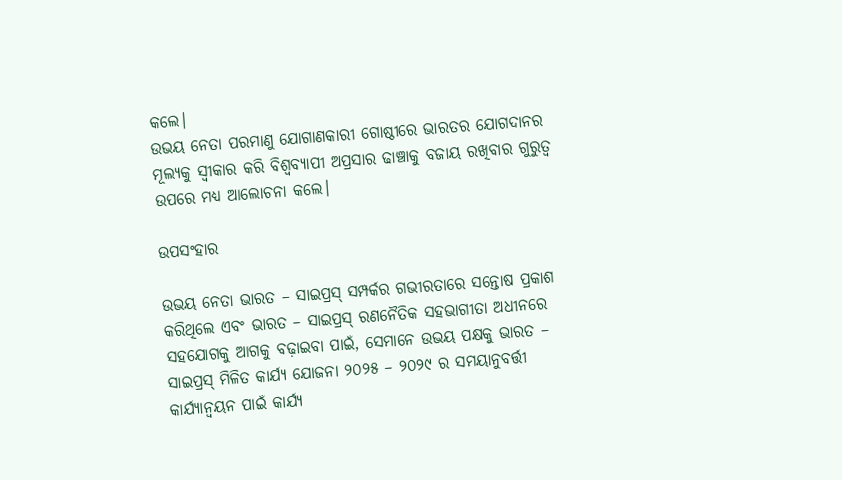କଲେ।
ଉଭୟ ନେତା ପରମାଣୁ ଯୋଗାଣକାରୀ ଗୋଷ୍ଠୀରେ ଭାରତର ଯୋଗଦାନର ମୂଲ୍ୟକୁ ସ୍ୱୀକାର କରି ବିଶ୍ୱବ୍ୟାପୀ ଅପ୍ରସାର ଢାଞ୍ଚାକୁ ବଜାୟ ରଖିବାର ଗୁରୁତ୍ୱ ଉପରେ ମଧ୍ୟ ଆଲୋଚନା କଲେ।

ଉପସଂହାର

ଉଭୟ ନେତା ଭାରତ – ସାଇପ୍ରସ୍ ସମ୍ପର୍କର ଗଭୀରତାରେ ସନ୍ତୋଷ ପ୍ରକାଶ କରିଥିଲେ ଏବଂ ଭାରତ – ସାଇପ୍ରସ୍ ରଣନୈତିକ ସହଭାଗୀତା ଅଧୀନରେ ସହଯୋଗକୁ ଆଗକୁ ବଢ଼ାଇବା ପାଇଁ, ସେମାନେ ଉଭୟ ପକ୍ଷକୁ ଭାରତ – ସାଇପ୍ରସ୍ ମିଳିତ କାର୍ଯ୍ୟ ଯୋଜନା ୨୦୨୫ – ୨୦୨୯ ର ସମୟାନୁବର୍ତ୍ତୀ କାର୍ଯ୍ୟାନ୍ୱୟନ ପାଇଁ କାର୍ଯ୍ୟ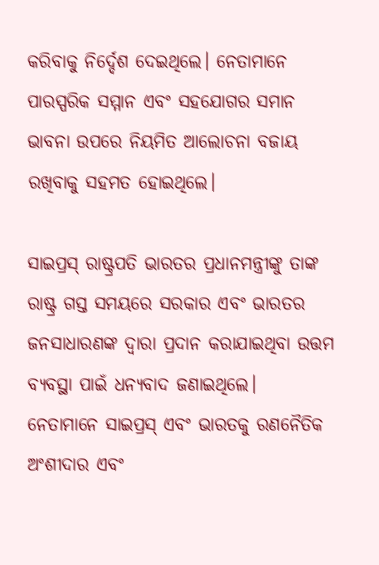କରିବାକୁ ନିର୍ଦ୍ଦେଶ ଦେଇଥିଲେ। ନେତାମାନେ ପାରସ୍ପରିକ ସମ୍ମାନ ଏବଂ ସହଯୋଗର ସମାନ ଭାବନା ଉପରେ ନିୟମିତ ଆଲୋଚନା ବଜାୟ ରଖିବାକୁ ସହମତ ହୋଇଥିଲେ।

ସାଇପ୍ରସ୍ ରାଷ୍ଟ୍ରପତି ଭାରତର ପ୍ରଧାନମନ୍ତ୍ରୀଙ୍କୁ ତାଙ୍କ ରାଷ୍ଟ୍ର ଗସ୍ତ ସମୟରେ ସରକାର ଏବଂ ଭାରତର ଜନସାଧାରଣଙ୍କ ଦ୍ୱାରା ପ୍ରଦାନ କରାଯାଇଥିବା ଉତ୍ତମ ବ୍ୟବସ୍ଥା ପାଇଁ ଧନ୍ୟବାଦ ଜଣାଇଥିଲେ।
ନେତାମାନେ ସାଇପ୍ରସ୍ ଏବଂ ଭାରତକୁ ରଣନୈତିକ ଅଂଶୀଦାର ଏବଂ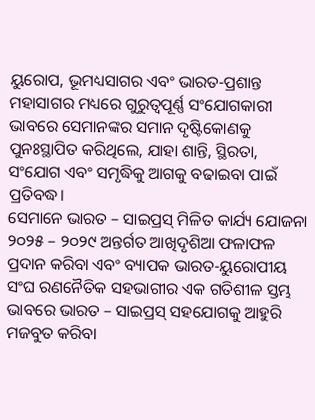ୟୁରୋପ, ଭୂମଧ୍ୟସାଗର ଏବଂ ଭାରତ-ପ୍ରଶାନ୍ତ ମହାସାଗର ମଧ୍ୟରେ ଗୁରୁତ୍ୱପୂର୍ଣ୍ଣ ସଂଯୋଗକାରୀ ଭାବରେ ସେମାନଙ୍କର ସମାନ ଦୃଷ୍ଟିକୋଣକୁ ପୁନଃସ୍ଥାପିତ କରିଥିଲେ, ଯାହା ଶାନ୍ତି, ସ୍ଥିରତା, ସଂଯୋଗ ଏବଂ ସମୃଦ୍ଧିକୁ ଆଗକୁ ବଢାଇବା ପାଇଁ ପ୍ରତିବଦ୍ଧ।
ସେମାନେ ଭାରତ – ସାଇପ୍ରସ୍ ମିଳିତ କାର୍ଯ୍ୟ ଯୋଜନା ୨୦୨୫ – ୨୦୨୯ ଅନ୍ତର୍ଗତ ଆଖିଦୃଶିଆ ଫଳାଫଳ ପ୍ରଦାନ କରିବା ଏବଂ ବ୍ୟାପକ ଭାରତ-ୟୁରୋପୀୟ ସଂଘ ରଣନୈତିକ ସହଭାଗୀର ଏକ ଗତିଶୀଳ ସ୍ତମ୍ଭ ଭାବରେ ଭାରତ – ସାଇପ୍ରସ୍ ସହଯୋଗକୁ ଆହୁରି ମଜବୁତ କରିବା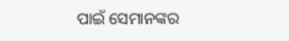ପାଇଁ ସେମାନଙ୍କର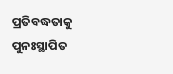ପ୍ରତିବଦ୍ଧତାକୁ ପୁନଃସ୍ଥାପିତ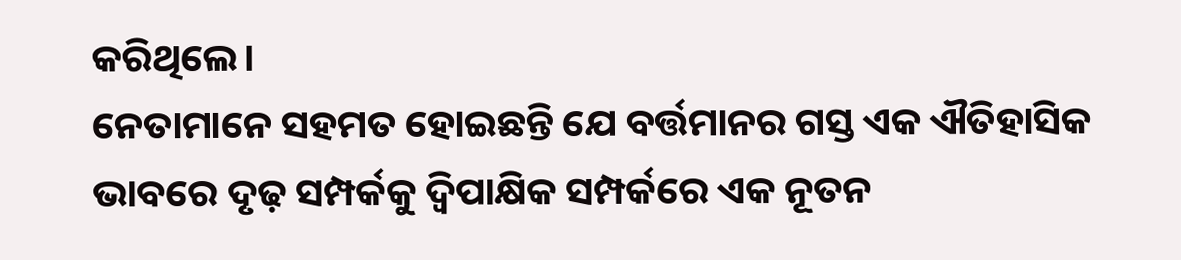କରିଥିଲେ।
ନେତାମାନେ ସହମତ ହୋଇଛନ୍ତି ଯେ ବର୍ତ୍ତମାନର ଗସ୍ତ ଏକ ଐତିହାସିକ ଭାବରେ ଦୃଢ଼ ସମ୍ପର୍କକୁ ଦ୍ୱିପାକ୍ଷିକ ସମ୍ପର୍କରେ ଏକ ନୂତନ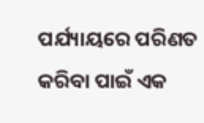ପର୍ଯ୍ୟାୟରେ ପରିଣତ କରିବା ପାଇଁ ଏକ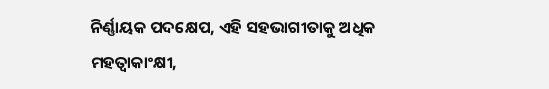ନିର୍ଣ୍ଣାୟକ ପଦକ୍ଷେପ, ଏହି ସହଭାଗୀତାକୁ ଅଧିକ ମହତ୍ୱାକାଂକ୍ଷୀ,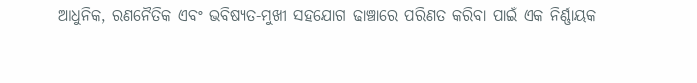ଆଧୁନିକ, ରଣନୈତିକ ଏବଂ ଭବିଷ୍ୟତ-ମୁଖୀ ସହଯୋଗ ଢାଞ୍ଚାରେ ପରିଣତ କରିବା ପାଇଁ ଏକ ନିର୍ଣ୍ଣାୟକ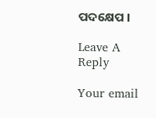ପଦକ୍ଷେପ ।

Leave A Reply

Your email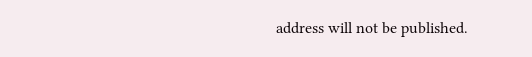address will not be published.